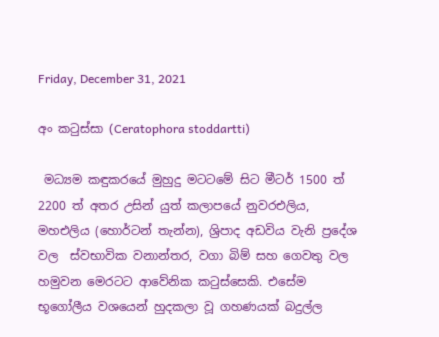Friday, December 31, 2021

අං කටුස්සා (Ceratophora stoddartti)

 මධ්‍යම කඳුකරයේ මුහුදු මටටමේ සිට මීටර් 1500 ත් 2200 ත් අතර උසින් යුත් කලාපයේ නුවරඑලිය, මහඑලිය (හොර්ටන් තැන්න), ශ්‍රිපාද අඩවිය වැනි ප්‍රදේශ වල  ස්වභාවික වනාන්තර, වගා බිම් සහ ගෙවතු වල හමුවන මෙරටට ආවේනික කටුස්සෙකි. එසේම භූගෝලීය වශයෙන් හුදකලා වූ ගහණයක් බදුල්ල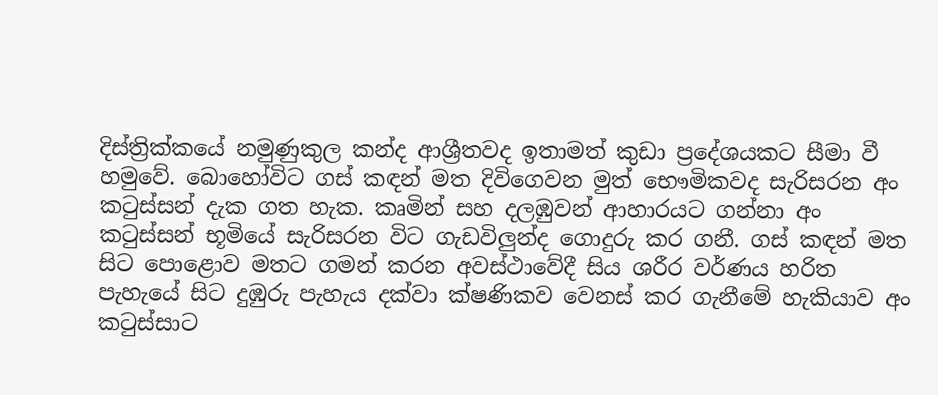දිස්ත්‍රික්කයේ නමුණුකුල කන්ද ආශ්‍රීතවද ඉතාමත් කුඩා ප්‍රදේශයකට සීමා වී හමුවේ. බොහෝවිට ගස් කඳන් මත දිවිගෙවන මුත් භෞමිකවද සැරිසරන අං කටුස්සන් දැක ගත හැක. කෘමින් සහ දලඹුවන් ආහාරයට ගන්නා අං කටුස්සන් භූමියේ සැරිසරන විට ගැඩවිලුන්ද ගොදුරු කර ගනී. ගස් කඳන් මත සිට පොළොව මතට ගමන් කරන අවස්ථාවේදී සිය ශරීර වර්ණය හරිත පැහැයේ සිට දුඹුරු පැහැය දක්වා ක්ෂණිකව වෙනස් කර ගැනීමේ හැකියාව අං කටුස්සාට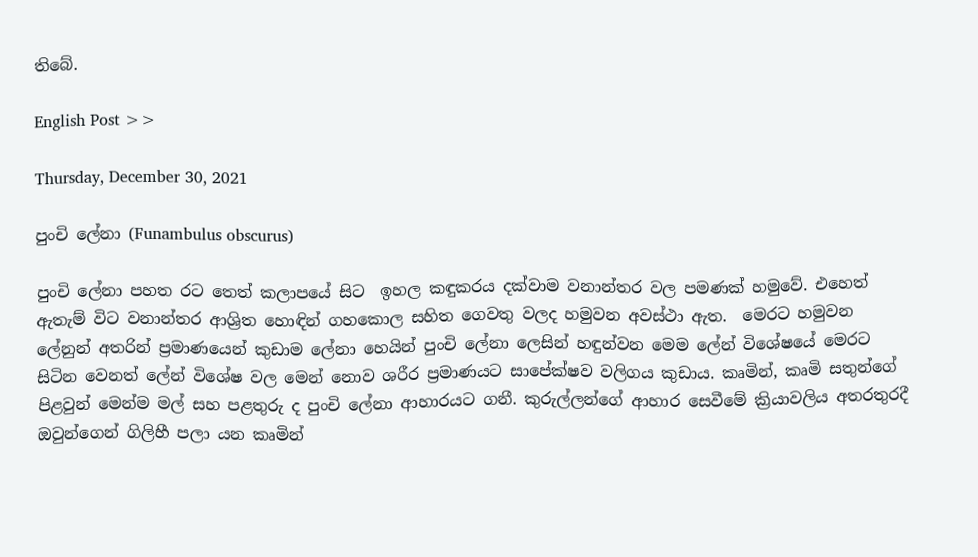තිබේ.

English Post >>

Thursday, December 30, 2021

පුංචි ලේනා (Funambulus obscurus)

පුංචි ලේනා පහත රට තෙත් කලාපයේ සිට  ඉහල කඳුකරය දක්වාම වනාන්තර වල පමණක් හමුවේ. එහෙත් ඇතැම් විට වනාන්තර ආශ්‍රිත හොඳින් ගහකොල සහිත ගෙවතු වලද හමුවන අවස්ථා ඇත.  මෙරට හමුවන ලේනුන් අතරින් ප්‍රමාණයෙන් කුඩාම ලේනා හෙයින් පුංචි ලේනා ලෙසින් හඳුන්වන මෙම ලේන් විශේෂයේ මෙරට සිටින වෙනත් ලේන් විශේෂ වල මෙන් නොව ශරීර ප්‍රමාණයට සාපේක්ෂව වලිගය කුඩාය. කෘමින්, කෘමි සතුන්ගේ පිළවුන් මෙන්ම මල් සහ පළතුරු ද පුංචි ලේනා ආහාරයට ගනී. කුරුල්ලන්ගේ ආහාර සෙවීමේ ක්‍රියාවලිය අතරතුරදී ඔවුන්ගෙන් ගිලිහී පලා යන කෘමින්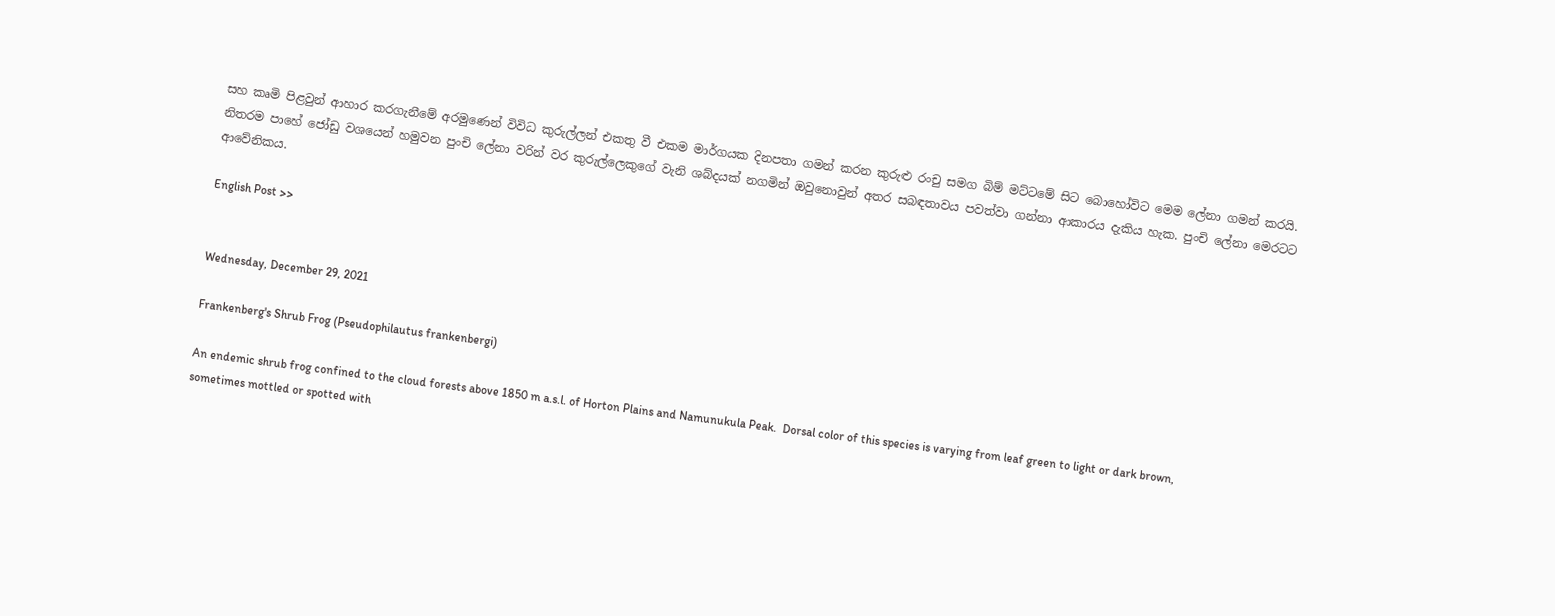සහ කෘමි පිළවුන් ආහාර කරගැනීමේ අරමුණෙන් විවිධ කුරුල්ලන් එකතු වී එකම මාර්ගයක දිනපතා ගමන් කරන කුරුළු රංචු සමග බිම් මට්ටමේ සිට බොහෝවිට මෙම ලේනා ගමන් කරයි. නිතරම පාහේ ජෝඩු වශයෙන් හමුවන පුංචි ලේනා වරින් වර කුරුල්ලෙකුගේ වැනි ශබ්දයක් නගමින් ඔවුනොවුන් අතර සබඳතාවය පවත්වා ගන්නා ආකාරය දැකිය හැක. පුංචි ලේනා මෙරටට ආවේනිකය.

English Post >>


Wednesday, December 29, 2021

Frankenberg's Shrub Frog (Pseudophilautus frankenbergi)

An endemic shrub frog confined to the cloud forests above 1850 m a.s.l. of Horton Plains and Namunukula Peak.  Dorsal color of this species is varying from leaf green to light or dark brown, sometimes mottled or spotted with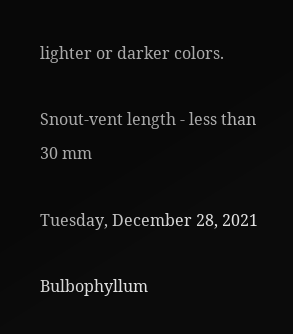lighter or darker colors.

Snout-vent length - less than 30 mm

Tuesday, December 28, 2021

Bulbophyllum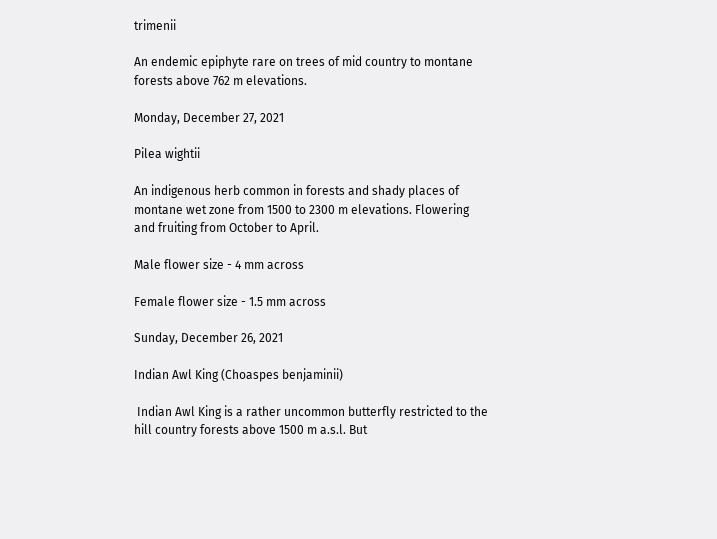trimenii

An endemic epiphyte rare on trees of mid country to montane forests above 762 m elevations.

Monday, December 27, 2021

Pilea wightii

An indigenous herb common in forests and shady places of montane wet zone from 1500 to 2300 m elevations. Flowering and fruiting from October to April.

Male flower size - 4 mm across

Female flower size - 1.5 mm across

Sunday, December 26, 2021

Indian Awl King (Choaspes benjaminii)

 Indian Awl King is a rather uncommon butterfly restricted to the hill country forests above 1500 m a.s.l. But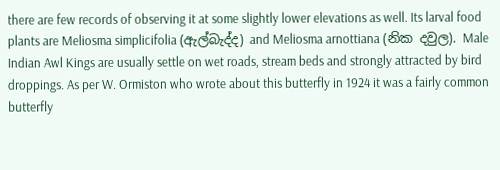there are few records of observing it at some slightly lower elevations as well. Its larval food plants are Meliosma simplicifolia (ඇල්බැද්ද) and Meliosma arnottiana (නික දවුල). Male Indian Awl Kings are usually settle on wet roads, stream beds and strongly attracted by bird droppings. As per W. Ormiston who wrote about this butterfly in 1924 it was a fairly common butterfly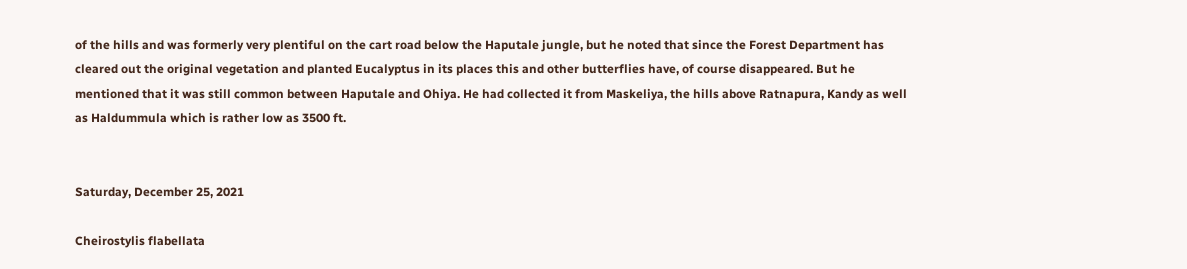of the hills and was formerly very plentiful on the cart road below the Haputale jungle, but he noted that since the Forest Department has cleared out the original vegetation and planted Eucalyptus in its places this and other butterflies have, of course disappeared. But he mentioned that it was still common between Haputale and Ohiya. He had collected it from Maskeliya, the hills above Ratnapura, Kandy as well as Haldummula which is rather low as 3500 ft.


Saturday, December 25, 2021

Cheirostylis flabellata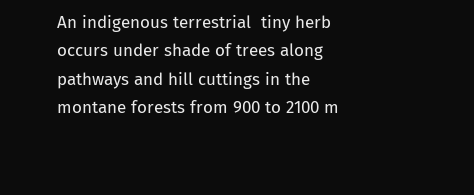An indigenous terrestrial  tiny herb occurs under shade of trees along pathways and hill cuttings in the montane forests from 900 to 2100 m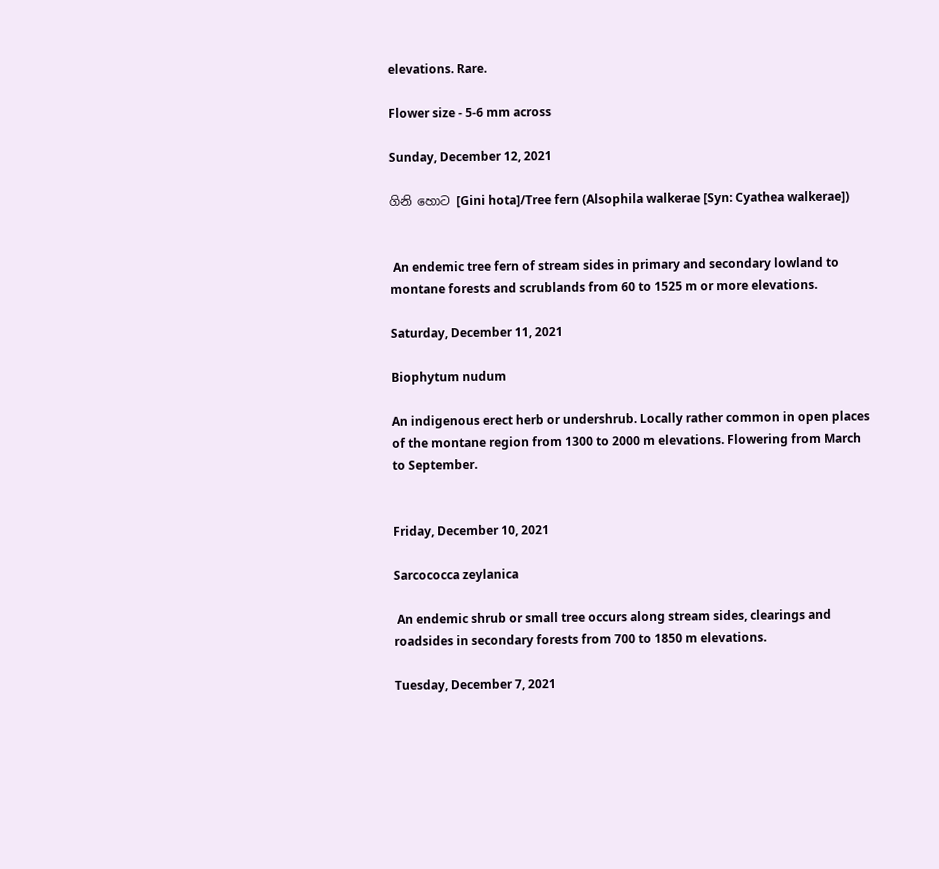elevations. Rare.

Flower size - 5-6 mm across

Sunday, December 12, 2021

ගිනි හොට [Gini hota]/Tree fern (Alsophila walkerae [Syn: Cyathea walkerae])


 An endemic tree fern of stream sides in primary and secondary lowland to montane forests and scrublands from 60 to 1525 m or more elevations.

Saturday, December 11, 2021

Biophytum nudum

An indigenous erect herb or undershrub. Locally rather common in open places of the montane region from 1300 to 2000 m elevations. Flowering from March to September.


Friday, December 10, 2021

Sarcococca zeylanica

 An endemic shrub or small tree occurs along stream sides, clearings and roadsides in secondary forests from 700 to 1850 m elevations.

Tuesday, December 7, 2021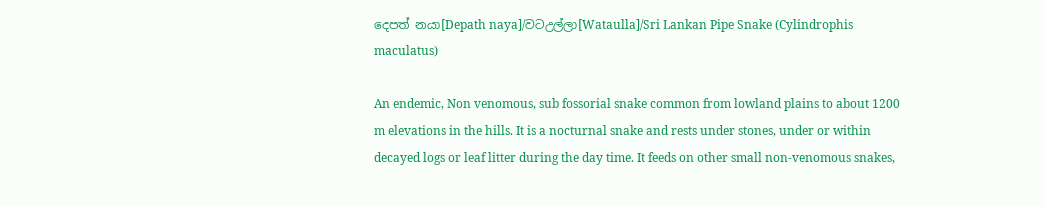දෙපත් නයා[Depath naya]/වටඋල්ලා[Wataulla]/Sri Lankan Pipe Snake (Cylindrophis maculatus)

An endemic, Non venomous, sub fossorial snake common from lowland plains to about 1200 m elevations in the hills. It is a nocturnal snake and rests under stones, under or within decayed logs or leaf litter during the day time. It feeds on other small non-venomous snakes,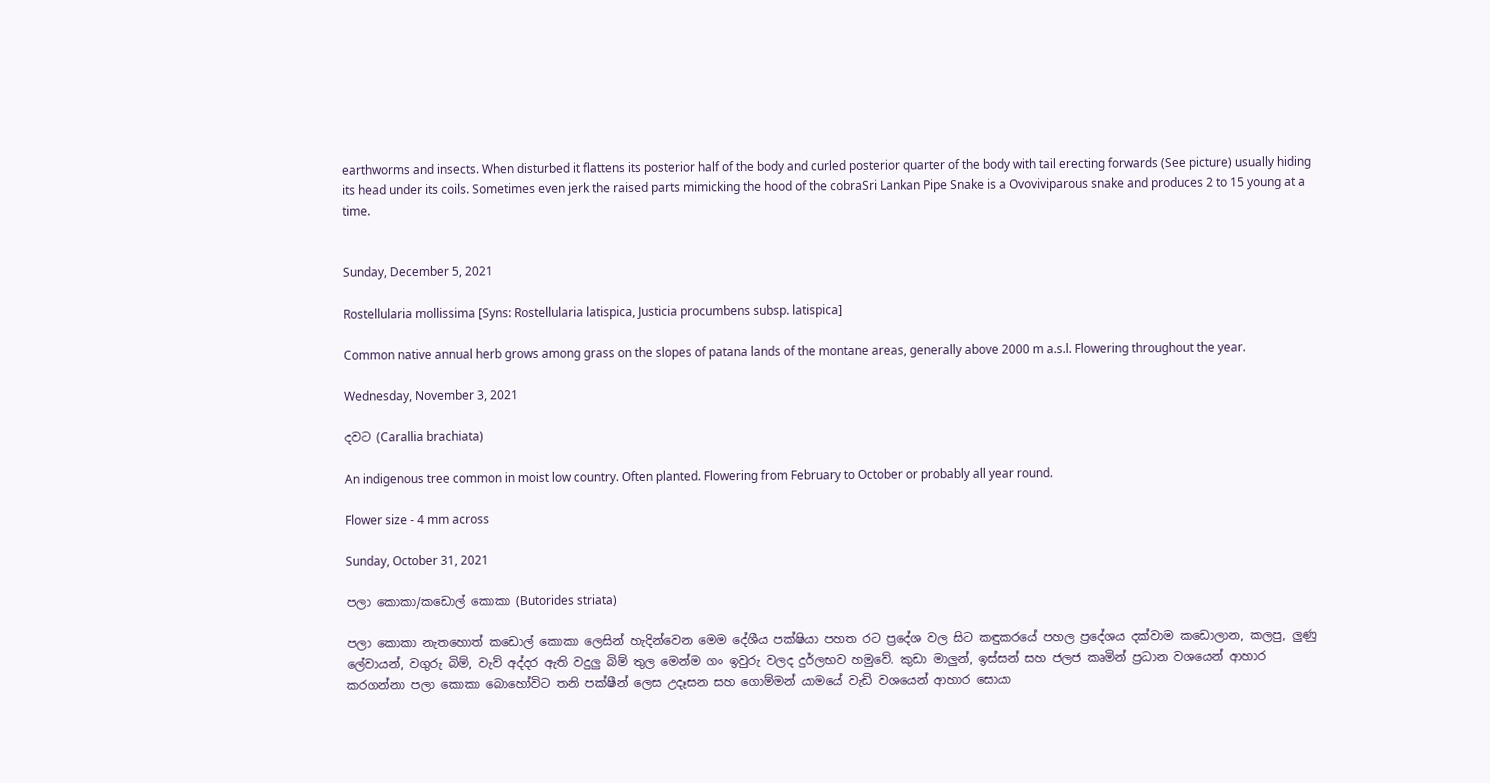earthworms and insects. When disturbed it flattens its posterior half of the body and curled posterior quarter of the body with tail erecting forwards (See picture) usually hiding its head under its coils. Sometimes even jerk the raised parts mimicking the hood of the cobraSri Lankan Pipe Snake is a Ovoviviparous snake and produces 2 to 15 young at a time.


Sunday, December 5, 2021

Rostellularia mollissima [Syns: Rostellularia latispica, Justicia procumbens subsp. latispica]

Common native annual herb grows among grass on the slopes of patana lands of the montane areas, generally above 2000 m a.s.l. Flowering throughout the year.

Wednesday, November 3, 2021

දවට (Carallia brachiata)

An indigenous tree common in moist low country. Often planted. Flowering from February to October or probably all year round.

Flower size - 4 mm across

Sunday, October 31, 2021

පලා කොකා/කඩොල් කොකා (Butorides striata)

පලා කොකා නැතහොත් කඩොල් කොකා ලෙසින් හැදින්වෙන මෙම දේශීය පක්ෂියා පහත රට ප්‍රදේශ වල සිට කඳුකරයේ පහල ප්‍රදේශය දක්වාම කඩොලාන, කලපු, ලුණු ලේවායන්, වගුරු බිම්, වැව් අද්දර ඇති වදුලු බිම් තුල මෙන්ම ගං ඉවුරු වලද දුර්ලභව හමුවේ. කුඩා මාලුන්, ඉස්සන් සහ ජලජ කෘමින් ප්‍රධාන වශයෙන් ආහාර කරගන්නා පලා කොකා බොහෝවිට තනි පක්ෂීන් ලෙස උදෑසන සහ ගොම්මන් යාමයේ වැඩි වශයෙන් ආහාර සොයා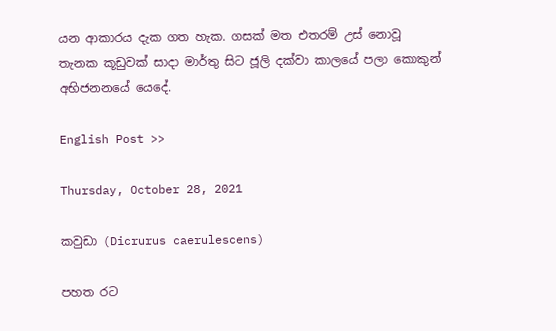යන ආකාරය දැක ගත හැක. ගසක් මත එතරම් උස් නොවූ තැනක කූඩුවක් සාදා මාර්තු සිට ජූලි දක්වා කාලයේ පලා කොකුන් අභිජනනයේ යෙදේ.

English Post >>

Thursday, October 28, 2021

කවුඩා (Dicrurus caerulescens)

පහත රට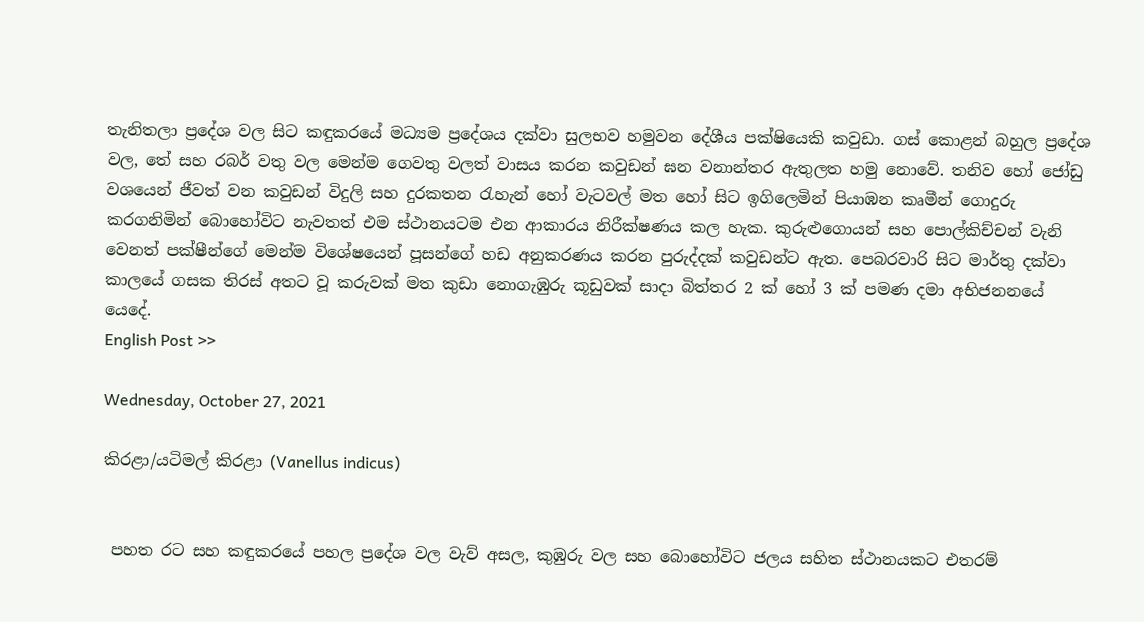තැනිතලා ප්‍රදේශ වල සිට කඳුකරයේ මධ්‍යම ප්‍රදේශය දක්වා සුලභව හමුවන දේශීය පක්ෂියෙකි කවුඩා. ගස් කොළන් බහුල ප්‍රදේශ වල, තේ සහ රබර් වතු වල මෙන්ම ගෙවතු වලත් වාසය කරන කවුඩන් ඝන වනාන්තර ඇතුලත හමු නොවේ. තනිව හෝ ජෝඩු වශයෙන් ජීවත් වන කවුඩන් විදුලි සහ දුරකතන රැහැන් හෝ වැටවල් මත හෝ සිට ඉගිලෙමින් පියාඹන කෘමීන් ගොදුරු කරගනිමින් බොහෝවිට නැවතත් එම ස්ථානයටම එන ආකාරය නිරීක්ෂණය කල හැක. කුරුළුගොයන් සහ පොල්කිච්චන් වැනි වෙනත් පක්ෂීන්ගේ මෙන්ම විශේෂයෙන් පූසන්ගේ හඩ අනුකරණය කරන පුරුද්දක් කවුඩන්ට ඇත. පෙබරවාරි සිට මාර්තු දක්වා කාලයේ ගසක තිරස් අතට වූ කරුවක් මත කුඩා නොගැඹුරු කූඩුවක් සාදා බිත්තර 2 ක් හෝ 3 ක් පමණ දමා අභිජනනයේ යෙදේ.
English Post >>

Wednesday, October 27, 2021

කිරළා/යටිමල් කිරළා (Vanellus indicus)


 පහත රට සහ කඳුකරයේ පහල ප්‍රදේශ වල වැව් අසල, කුඹුරු වල සහ බොහෝවිට ජලය සහිත ස්ථානයකට එතරම්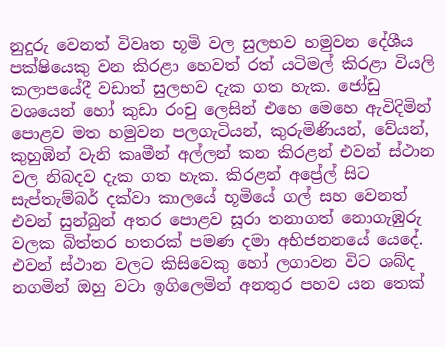නුදුරු වෙනත් විවෘත භූමි වල සුලභව හමුවන දේශීය පක්ෂියෙකු වන කිරළා හෙවත් රත් යටිමල් කිරළා වියලි කලාපයේදී වඩාත් සුලභව දැක ගත හැක. ජෝඩු වශයෙන් හෝ කුඩා රංචු ලෙසින් එහෙ මෙහෙ ඇවිදිමින් පොළව මත හමුවන පලගැටියන්, කුරුමිණියන්, වේයන්, කුහුඹින් වැනි කෘමීන් අල්ලන් කන කිරළන් එවන් ස්ථාන වල නිබදව දැක ගත හැක. කිරළන් අප්‍රේල් සිට සැප්තැම්බර් දක්වා කාලයේ භූමියේ ගල් සහ වෙනත් එවන් සුන්බුන් අතර පොළව සූරා තනාගත් නොගැඹුරු වලක බිත්තර හතරක් පමණ දමා අභිජනනයේ යෙදේ. එවන් ස්ථාන වලට කිසිවෙකු හෝ ලගාවන විට ශබ්ද නගමින් ඔහු වටා ඉගිලෙමින් අනතුර පහව යන තෙක්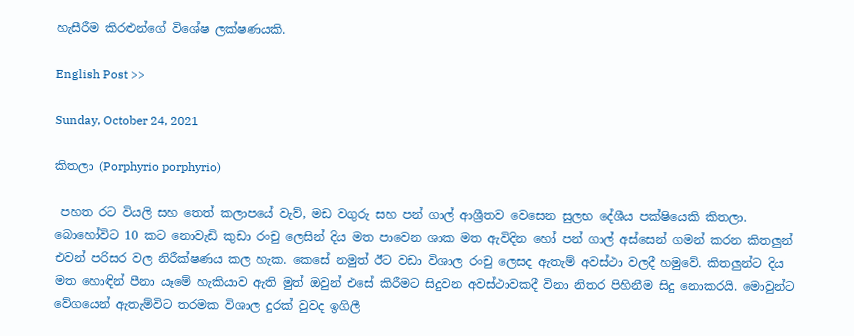හැසීරීම කිරළුන්ගේ විශේෂ ලක්ෂණයකි.

English Post >>

Sunday, October 24, 2021

කිතලා (Porphyrio porphyrio)

 පහත රට වියලි සහ තෙත් කලාපයේ වැව්, මඩ වගුරු සහ පන් ගාල් ආශ්‍රීතව වෙසෙන සුලභ දේශීය පක්ෂියෙකි කිතලා. බොහෝවිට 10 කට නොවැඩි කුඩා රංචු ලෙසින් දිය මත පාවෙන ශාක මත ඇවිදින හෝ පන් ගාල් අස්සෙන් ගමන් කරන කිතලුන් එවන් පරිසර වල නිරීක්ෂණය කල හැක. කෙසේ නමුත් ඊට වඩා විශාල රංචු ලෙසද ඇතැම් අවස්ථා වලදී හමුවේ. කිතලුන්ට දිය මත හොඳින් පීනා යෑමේ හැකියාව ඇති මුත් ඔවුන් එසේ කිරීමට සිදුවන අවස්ථාවකදී විනා නිතර පිහිනීම සිදු නොකරයි. මොවුන්ට වේගයෙන් ඇතැම්විට තරමක විශාල දුරක් වුවද ඉගිලී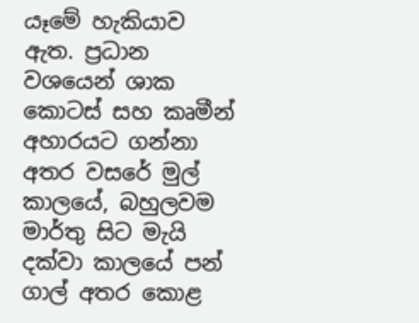යෑමේ හැකියාව ඇත. ප්‍රධාන වශයෙන් ශාක කොටස් සහ කෘමීන් අහාරයට ගන්නා අතර වසරේ මුල් කාලයේ, බහුලවම මාර්තු සිට මැයි දක්වා කාලයේ පන් ගාල් අතර කොළ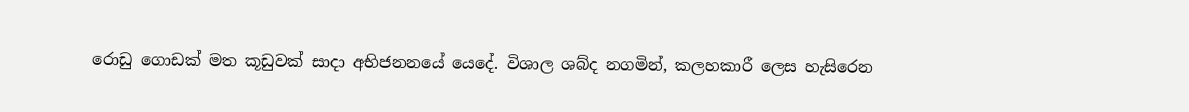රොඩු ගොඩක් මත කූඩුවක් සාදා අභිජනනයේ යෙදේ. විශාල ශබ්ද නගමින්, කලහකාරී ලෙස හැසිරෙන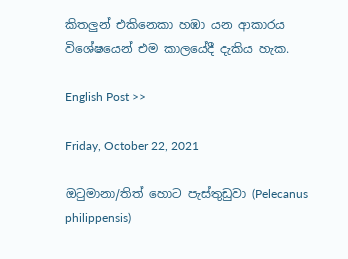කිතලුන් එකිනෙකා හඹා යන ආකාරය විශේෂයෙන් එම කාලයේදී දැකිය හැක.

English Post >>

Friday, October 22, 2021

ඔටුමානා/තිත් හොට පැස්තුඩුවා (Pelecanus philippensis)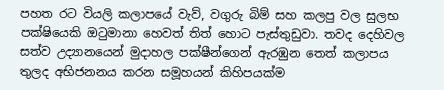පහත රට වියලි කලාපයේ වැව්, වගුරු බිම් සහ කලපු වල සුලභ පක්ෂියෙකි ඔටුමානා හෙවත් තිත් හොට පැස්තුඩුවා. තවද දෙහිවල සත්ව උද්‍යානයෙන් මුදාහල පක්ෂීන්ගෙන් ඇරඹුන තෙත් කලාපය තුලද අභිජනනය කරන සමූහයන් කිහිපයක්ම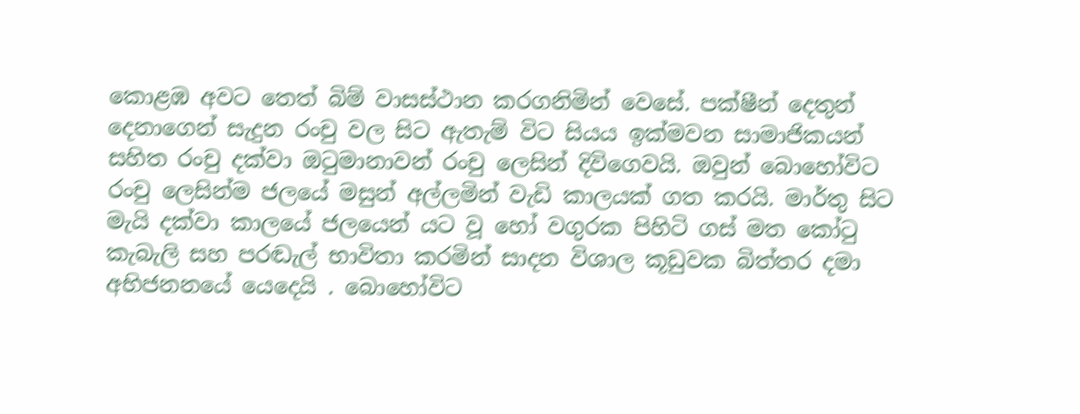කොළඹ අවට තෙත් බිම් වාසස්ථාන කරගනිමින් වෙසේ. පක්ෂීන් දෙතුන් දෙනාගෙන් සැදුන රංචු වල සිට ඇතැම් විට සියය ඉක්මවන සාමාජිකයන් සහිත රංචු දක්වා ඔටුමානාවන් රංචු ලෙසින් දිවිගෙවයි. ඔවුන් බොහෝවිට රංචු ලෙසින්ම ජලයේ මසුන් අල්ලමින් වැඩි කාලයක් ගත කරයි. මාර්තු සිට මැයි දක්වා කාලයේ ජලයෙන් යට වූ හෝ වගුරක පිහිටි ගස් මත කෝටු කැබැලි සහ පරඬැල් භාවිතා කරමින් සාදන විශාල කූඩුවක බිත්තර දමා අභිජනනයේ යෙදෙයි . බොහෝවිට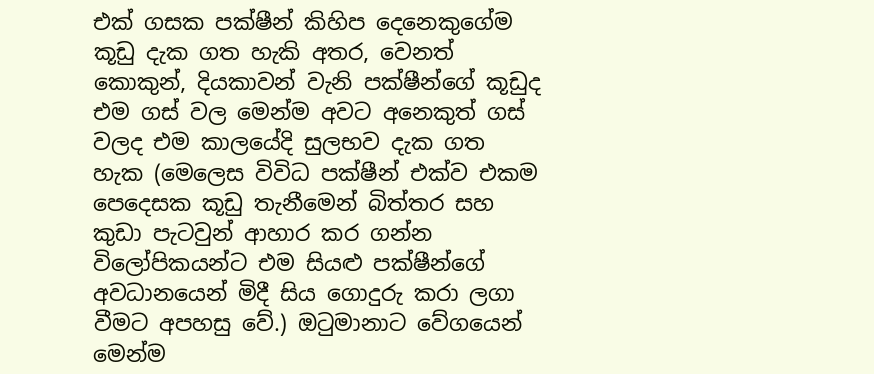එක් ගසක පක්ෂීන් කිහිප දෙනෙකුගේම කූඩු දැක ගත හැකි අතර, වෙනත් කොකුන්, දියකාවන් වැනි පක්ෂීන්ගේ කූඩුද එම ගස් වල මෙන්ම අවට අනෙකුත් ගස් වලද එම කාලයේදි සුලභව දැක ගත හැක (මෙලෙස විවිධ පක්ෂීන් එක්ව එකම පෙදෙසක කූඩු තැනීමෙන් බිත්තර සහ කුඩා පැටවුන් ආහාර කර ගන්න විලෝපිකයන්ට එම සියළු පක්ෂීන්ගේ අවධානයෙන් මිදී සිය ගොදුරු කරා ලගා වීමට අපහසු වේ.) ඔටුමානාට වේගයෙන් මෙන්ම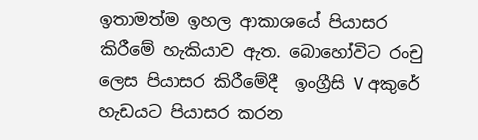ඉතාමත්ම ඉහල ආකාශයේ පියාසර කිරීමේ හැකියාව ඇත. බොහෝවිට රංචු ලෙස පියාසර කිරීමේදී  ඉංග්‍රීසි V අකුරේ හැඩයට පියාසර කරන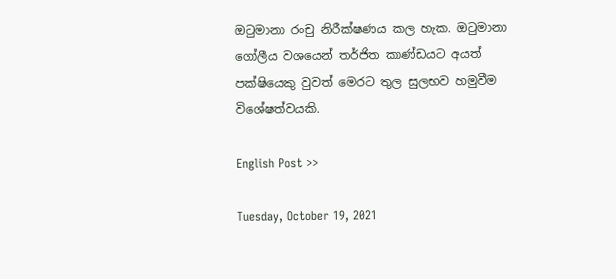ඔටුමානා රංචු නිරීක්ෂණය කල හැක. ඔටුමානා ගෝලීය වශයෙන් තර්ජිත කාණ්ඩයට අයත් පක්ෂියෙකු වුවත් මෙරට තුල සුලභව හමුවීම විශේෂත්වයකි.

English Post >>

Tuesday, October 19, 2021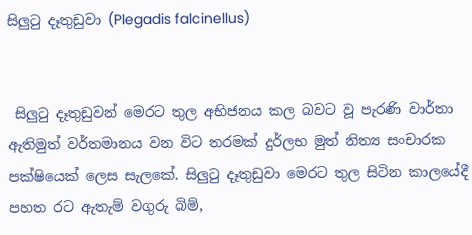සිලුටු දෑතුඩුවා (Plegadis falcinellus)


 සිලුටු දෑතුඩුවන් මෙරට තුල අභිජනය කල බවට වූ පැරණි වාර්තා ඇතිමුත් වර්තමානය වන විට තරමක් දුර්ලභ මුත් නිත්‍ය සංචාරක පක්ෂියෙක් ලෙස සැලකේ. සිලුටු දෑතුඩුවා මෙරට තුල සිටින කාලයේදී පහත රට ඇතැම් වගුරු බිම්,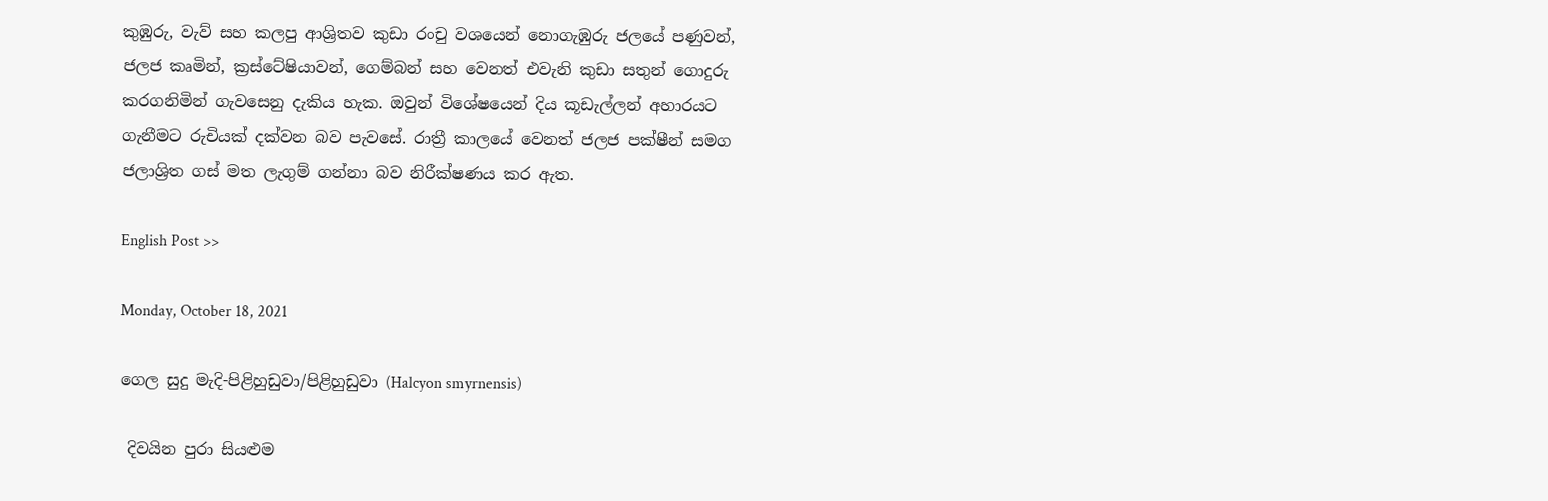කුඹුරු, වැව් සහ කලපු ආශ්‍රිතව කුඩා රංචු වශයෙන් නොගැඹුරු ජලයේ පණුවන්, ජලජ කෘමින්, ක්‍රස්ටේෂියාවන්, ගෙම්බන් සහ වෙනත් එවැනි කුඩා සතුන් ගොදුරු කරගනිමින් ගැවසෙනු දැකිය හැක. ඔවුන් විශේෂයෙන් දිය කූඩැල්ලන් අහාරයට ගැනීමට රුචියක් දක්වන බව පැවසේ. රාත්‍රී කාලයේ වෙනත් ජලජ පක්ෂීන් සමග ජලාශ්‍රිත ගස් මත ලැගුම් ගන්නා බව නිරීක්ෂණය කර ඇත.

English Post >>

Monday, October 18, 2021

ගෙල සුදු මැදි-පිළිහුඩුවා/පිළිහුඩුවා (Halcyon smyrnensis)

 දිවයින පුරා සියළුම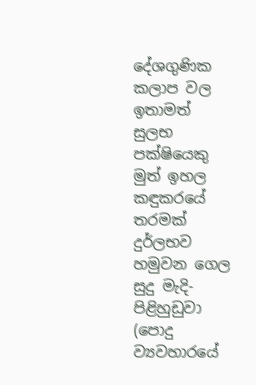දේශගුණික කලාප වල ඉතාමත් සුලභ පක්ෂියෙකු මුත් ඉහල කඳුකරයේ තරමක් දුර්ලභව හමුවන ගෙල සුදු මැදි-පිළිහුඩුවා (පොදු ව්‍යවහාරයේ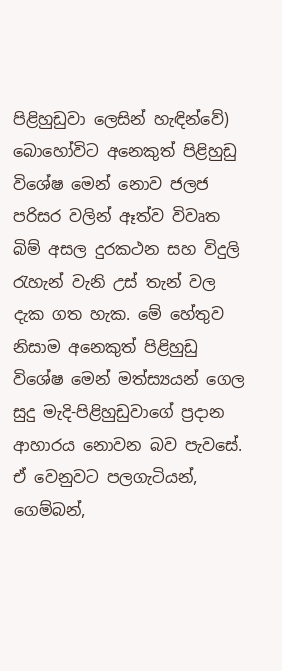පිළිහුඩුවා ලෙසින් හැඳින්වේ) බොහෝවිට අනෙකුත් පිළිහුඩු විශේෂ මෙන් නොව ජලජ පරිසර වලින් ඈත්ව විවෘත බිම් අසල දුරකථන සහ විදුලි රැහැන් වැනි උස් තැන් වල දැක ගත හැක. මේ හේතුව නිසාම අනෙකුත් පිළිහුඩු විශේෂ මෙන් මත්ස්‍යයන් ගෙල සුදු මැදි-පිළිහුඩුවාගේ ප්‍රදාන ආහාරය නොවන බව පැවසේ. ඒ වෙනුවට පලගැටියන්, ගෙම්බන්,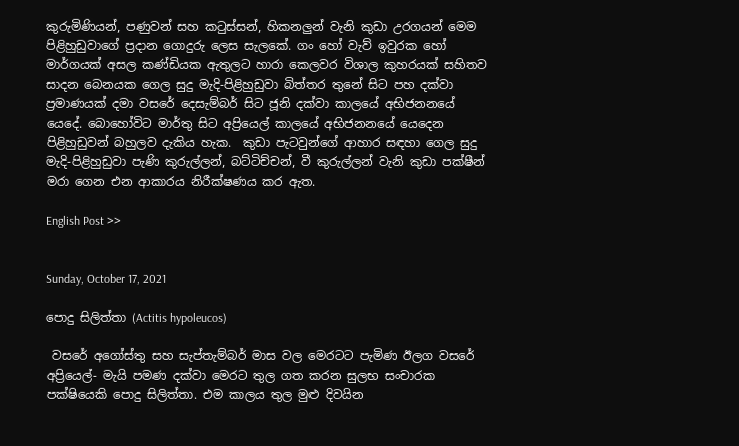කුරුමිණියන්, පණුවන් සහ කටුස්සන්, හිකනලුන් වැනි කුඩා උරගයන් මෙම පිළිහුඩුවාගේ ප්‍රදාන ගොදුරු ලෙස සැලකේ. ගං හෝ වැව් ඉවුරක හෝ මාර්ගයක් අසල කණ්ඩියක ඇතුලට හාරා කෙලවර විශාල කුහරයක් සහිතව සාදන බෙනයක ගෙල සුදු මැදි-පිළිහුඩුවා බිත්තර තුනේ සිට පහ දක්වා ප්‍රමාණයක් දමා වසරේ දෙසැම්බර් සිට ජූනි දක්වා කාලයේ අභිජනනයේ යෙදේ. බොහෝවිට මාර්තු සිට අප්‍රියෙල් කාලයේ අභිජනනයේ යෙදෙන පිළිහුඩුවන් බහුලව දැකිය හැක.  කුඩා පැටවුන්ගේ ආහාර සඳහා ගෙල සුදු මැදි-පිළිහුඩුවා පැණි කුරුල්ලන්, බට්ටිච්චන්, වී කුරුල්ලන් වැනි කුඩා පක්ෂීන් මරා ගෙන එන ආකාරය නිරීක්ෂණය කර ඇත.

English Post >>


Sunday, October 17, 2021

පොදු සිලිත්තා (Actitis hypoleucos)

 වසරේ අගෝස්තු සහ සැප්තැම්බර් මාස වල මෙරටට පැමිණ ඊලග වසරේ අප්‍රියෙල්- මැයි පමණ දක්වා මෙරට තුල ගත කරන සුලභ සංචාරක පක්ෂියෙකි පොදු සිලිත්තා. එම කාලය තුල මුළු දිවයින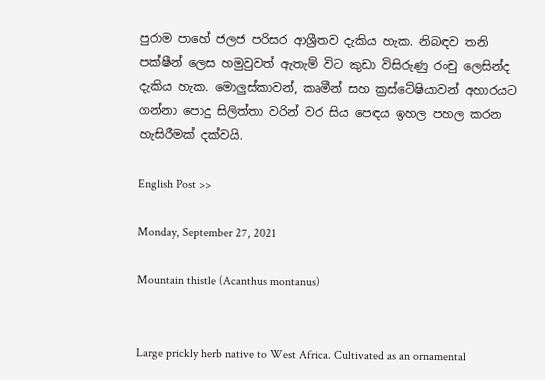පුරාම පාහේ ජලජ පරිසර ආශ්‍රීතව දැකිය හැක. නිබඳව තනි පක්ෂීන් ලෙස හමුවුවත් ඇතැම් විට කුඩා විසිරුණු රංචු ලෙසින්ද දැකිය හැක. මොලුස්කාවන්, කෘමීන් සහ ක්‍රස්ටේෂියාවන් අහාරයට ගන්නා පොදු සිලිත්තා වරින් වර සිය පෙඳය ඉහල පහල කරන හැසිරීමක් දක්වයි.

English Post >>

Monday, September 27, 2021

Mountain thistle (Acanthus montanus)


Large prickly herb native to West Africa. Cultivated as an ornamental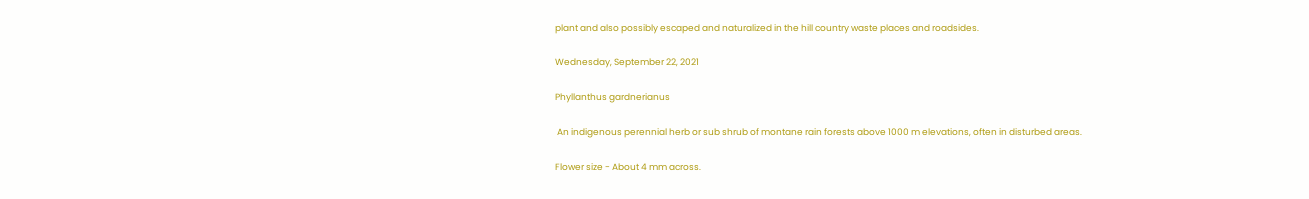plant and also possibly escaped and naturalized in the hill country waste places and roadsides.

Wednesday, September 22, 2021

Phyllanthus gardnerianus

 An indigenous perennial herb or sub shrub of montane rain forests above 1000 m elevations, often in disturbed areas.

Flower size - About 4 mm across.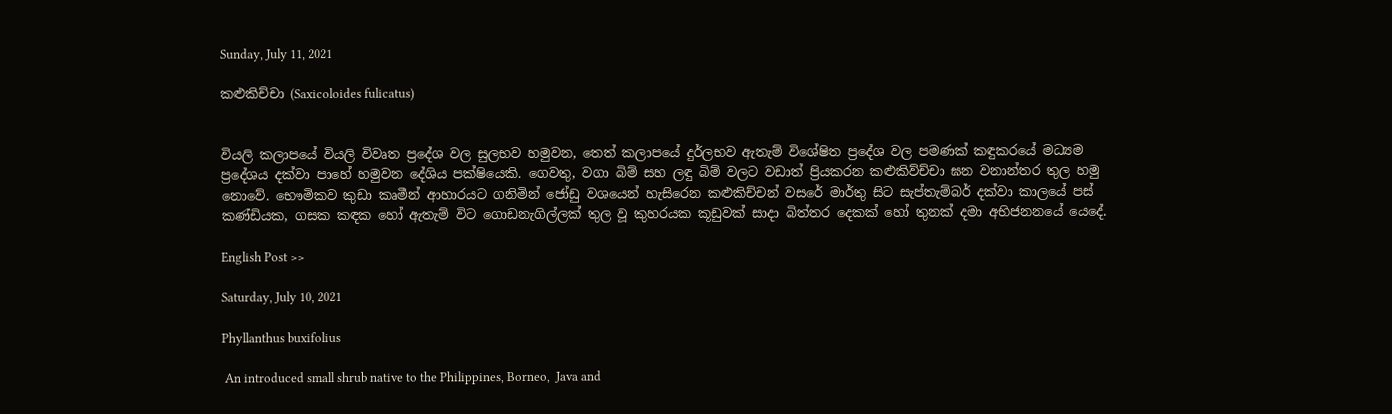Sunday, July 11, 2021

කළුකිච්චා (Saxicoloides fulicatus)


වියලි කලාපයේ වියලි විවෘත ප්‍රදේශ වල සුලභව හමුවන, තෙත් කලාපයේ දුර්ලභව ඇතැම් විශේෂිත ප්‍රදේශ වල පමණක් කඳුකරයේ මධ්‍යම ප්‍රදේශය දක්වා පාහේ හමුවන දේශිය පක්ෂියෙකි. ගෙවතු, වගා බිම් සහ ලඳු බිම් වලට වඩාත් ප්‍රියකරන කළුකිව්ච්චා ඝන වනාන්තර තුල හමු නොවේ. භෞමිකව කුඩා කෘමීන් ආහාරයට ගනිමින් ජෝඩු වශයෙන් හැසිරෙන කළුකිච්චන් වසරේ මාර්තු සිට සැප්තැම්බර් දක්වා කාලයේ පස් කණ්ඩියක, ගසක කඳක හෝ ඇතැම් විට ගොඩනැගිල්ලක් තුල වූ කුහරයක කූඩුවක් සාදා බිත්තර දෙකක් හෝ තුනක් දමා අභිජනනයේ යෙදේ.

English Post >>

Saturday, July 10, 2021

Phyllanthus buxifolius

 An introduced small shrub native to the Philippines, Borneo,  Java and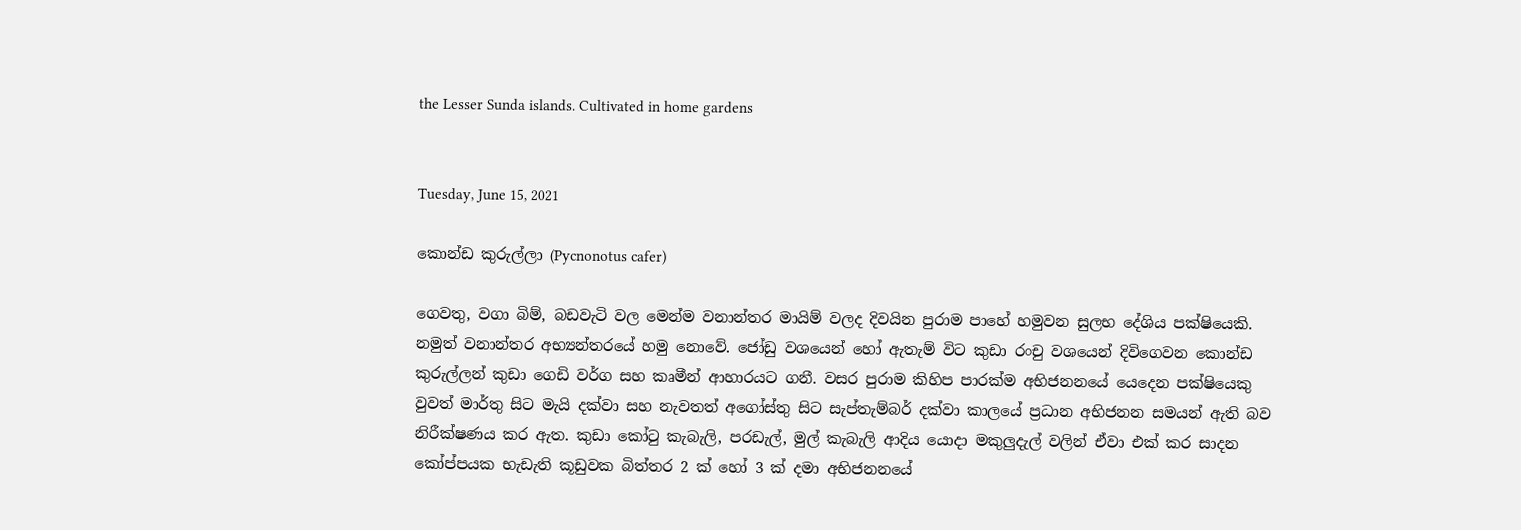the Lesser Sunda islands. Cultivated in home gardens


Tuesday, June 15, 2021

කොන්ඩ කුරුල්ලා (Pycnonotus cafer)

ගෙවතු, වගා බිම්, බඩවැටි වල මෙන්ම වනාන්තර මායිම් වලද දිවයින පුරාම පාහේ හමුවන සුලභ දේශිය පක්ෂියෙකි. නමුත් වනාන්තර අභ්‍යන්තරයේ හමු නොවේ. ජෝඩු වශයෙන් හෝ ඇතැම් විට කුඩා රංචු වශයෙන් දිවිගෙවන කොන්ඩ කුරුල්ලන් කුඩා ගෙඩි වර්ග සහ කෘමීන් ආහාරයට ගනී. වසර පුරාම කිහිප පාරක්ම අභිජනනයේ යෙදෙන පක්ෂියෙකු වුවත් මාර්තු සිට මැයි දක්වා සහ නැවතත් අගෝස්තු සිට සැප්තැම්බර් දක්වා කාලයේ ප්‍රධාන අභිජනන සමයන් ඇති බව නිරීක්ෂණය කර ඇත. කුඩා කෝටු කැබැලි, පරඩැල්, මුල් කැබැලි ආදිය යොදා මකුලුදැල් වලින් ඒවා එක් කර සාදන කෝප්පයක භැඩැති කූඩුවක බිත්තර 2 ක් හෝ 3 ක් දමා අභිජනනයේ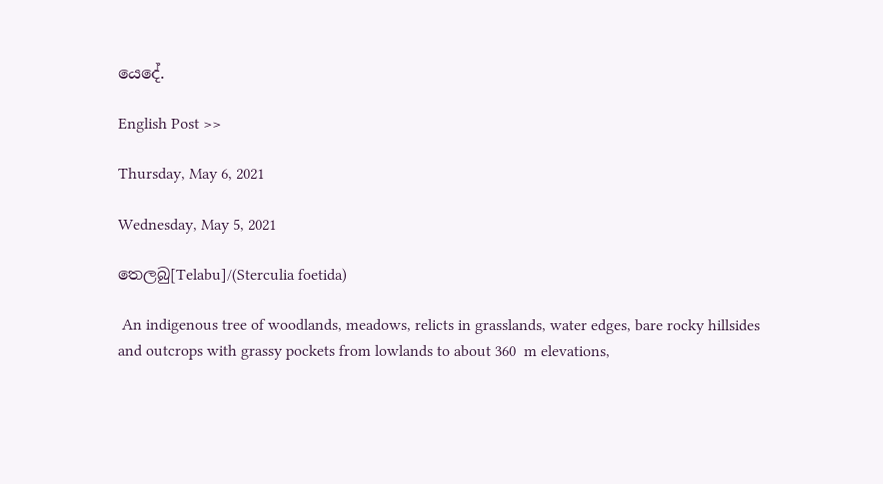යෙදේ.

English Post >>

Thursday, May 6, 2021

Wednesday, May 5, 2021

තෙලබු[Telabu]/(Sterculia foetida)

 An indigenous tree of woodlands, meadows, relicts in grasslands, water edges, bare rocky hillsides and outcrops with grassy pockets from lowlands to about 360  m elevations,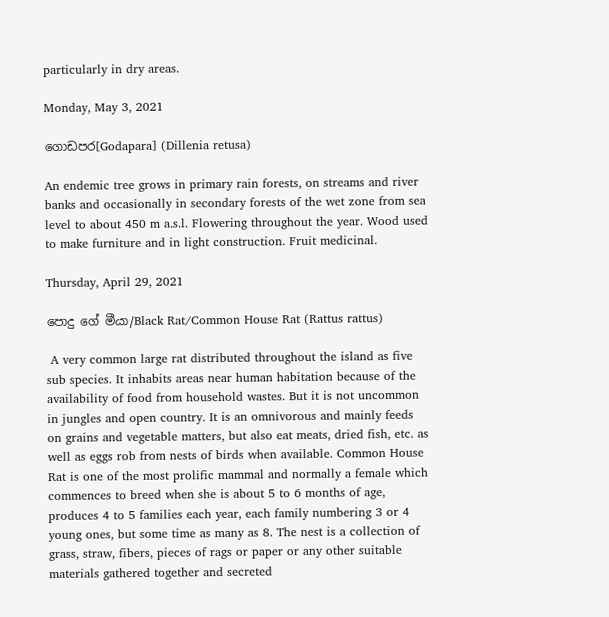particularly in dry areas.

Monday, May 3, 2021

ගොඩපර[Godapara] (Dillenia retusa)

An endemic tree grows in primary rain forests, on streams and river banks and occasionally in secondary forests of the wet zone from sea level to about 450 m a.s.l. Flowering throughout the year. Wood used to make furniture and in light construction. Fruit medicinal.

Thursday, April 29, 2021

පොදු ගේ මීයා/Black Rat/Common House Rat (Rattus rattus)

 A very common large rat distributed throughout the island as five sub species. It inhabits areas near human habitation because of the availability of food from household wastes. But it is not uncommon in jungles and open country. It is an omnivorous and mainly feeds on grains and vegetable matters, but also eat meats, dried fish, etc. as well as eggs rob from nests of birds when available. Common House Rat is one of the most prolific mammal and normally a female which commences to breed when she is about 5 to 6 months of age, produces 4 to 5 families each year, each family numbering 3 or 4 young ones, but some time as many as 8. The nest is a collection of grass, straw, fibers, pieces of rags or paper or any other suitable materials gathered together and secreted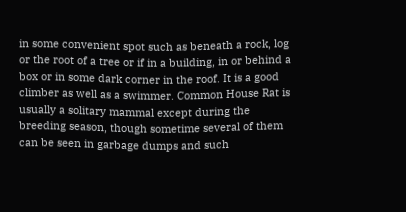in some convenient spot such as beneath a rock, log or the root of a tree or if in a building, in or behind a box or in some dark corner in the roof. It is a good climber as well as a swimmer. Common House Rat is usually a solitary mammal except during the breeding season, though sometime several of them can be seen in garbage dumps and such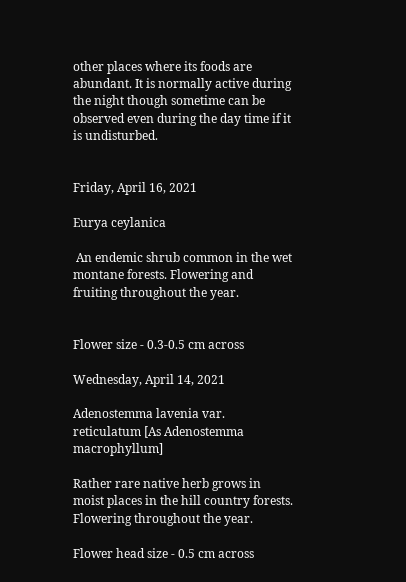other places where its foods are abundant. It is normally active during the night though sometime can be observed even during the day time if it is undisturbed.


Friday, April 16, 2021

Eurya ceylanica

 An endemic shrub common in the wet montane forests. Flowering and fruiting throughout the year.


Flower size - 0.3-0.5 cm across

Wednesday, April 14, 2021

Adenostemma lavenia var. reticulatum [As Adenostemma macrophyllum]

Rather rare native herb grows in moist places in the hill country forests. Flowering throughout the year.

Flower head size - 0.5 cm across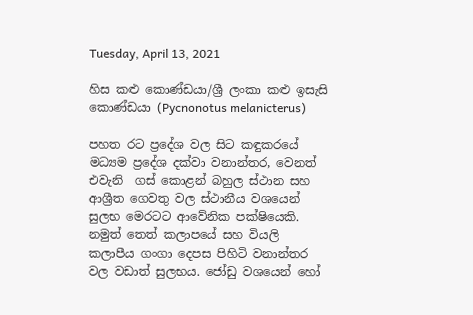Tuesday, April 13, 2021

හිස කළු කොණ්ඩයා/ශ්‍රී ලංකා කළු ඉසැසි කොණ්ඩයා (Pycnonotus melanicterus)

පහත රට ප්‍රදේශ වල සිට කඳුකරයේ මධ්‍යම ප්‍රදේශ දක්වා වනාන්තර, වෙනත් එවැනි  ගස් කොළන් බහුල ස්ථාන සහ ආශ්‍රීත ගෙවතු වල ස්ථානීය වශයෙන් සුලභ මෙරටට ආවේනික පක්ෂියෙකි.  නමුත් තෙත් කලාපයේ සහ වියලි කලාපීය ගංගා දෙපස පිහිටි වනාන්තර වල වඩාත් සුලභය. ජෝඩු වශයෙන් හෝ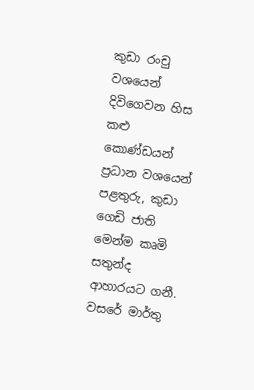කුඩා රංචු වශයෙන් දිවිගෙවන හිස කළු කොණ්ඩයන් ප්‍රධාන වශයෙන් පළතුරු, කුඩා ගෙඩි ජාති මෙන්ම කෘමි සතුන්ද ආහාරයට ගනී. වසරේ මාර්තු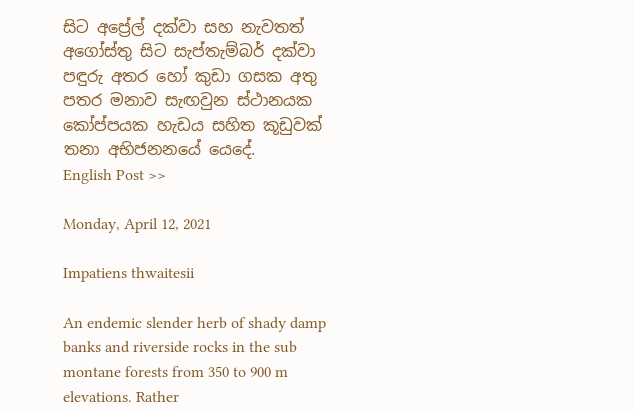සිට අප්‍රේල් දක්වා සහ නැවතත් අගෝස්තු සිට සැප්තැම්බර් දක්වා පඳුරු අතර හෝ කුඩා ගසක අතු පතර මනාව සැඟවුන ස්ථානයක කෝප්පයක හැඩය සහිත කූඩුවක් තනා අභිජනනයේ යෙදේ.
English Post >>

Monday, April 12, 2021

Impatiens thwaitesii

An endemic slender herb of shady damp banks and riverside rocks in the sub montane forests from 350 to 900 m elevations. Rather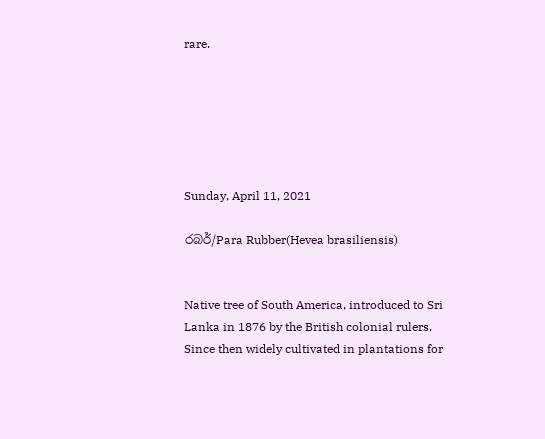rare.






Sunday, April 11, 2021

රබර්/Para Rubber(Hevea brasiliensis)


Native tree of South America, introduced to Sri Lanka in 1876 by the British colonial rulers. Since then widely cultivated in plantations for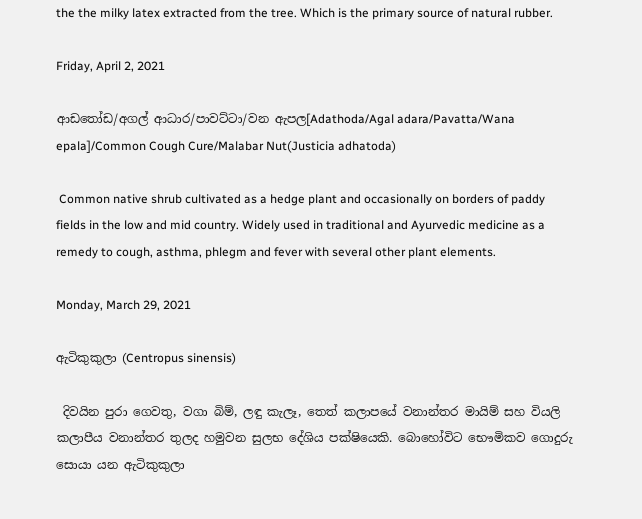the the milky latex extracted from the tree. Which is the primary source of natural rubber.

Friday, April 2, 2021

ආඩතෝඩ/අගල් ආධාර/පාවට්ටා/වන ඇපල[Adathoda/Agal adara/Pavatta/Wana epala]/Common Cough Cure/Malabar Nut(Justicia adhatoda)

 Common native shrub cultivated as a hedge plant and occasionally on borders of paddy fields in the low and mid country. Widely used in traditional and Ayurvedic medicine as a remedy to cough, asthma, phlegm and fever with several other plant elements.

Monday, March 29, 2021

ඇටිකුකුලා (Centropus sinensis)

 දිවයින පුරා ගෙවතු, වගා බිම්, ලඳු කැලෑ, තෙත් කලාපයේ වනාන්තර මායිම් සහ වියලි කලාපීය වනාන්තර තුලද හමුවන සුලභ දේශිය පක්ෂියෙකි. බොහෝවිට භෞමිකව ගොදුරු සොයා යන ඇටිකුකුලා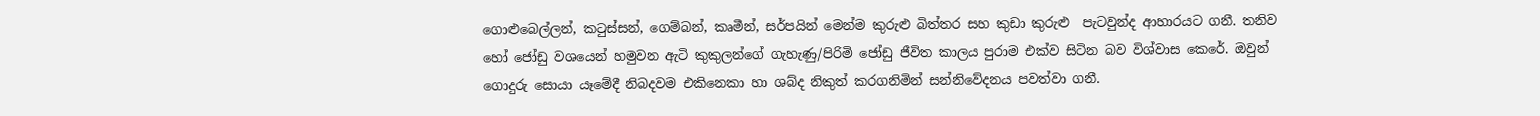ගොළුබෙල්ලන්, කටුස්සන්, ගෙම්බන්, කෘමීන්, සර්පයින් මෙන්ම කුරුළු බිත්තර සහ කුඩා කුරුළු  පැටවුන්ද ආහාරයට ගනී. තනිව හෝ ජෝඩු වශයෙන් හමුවන ඇටි කුකුලන්ගේ ගැහැණු/පිරිමි ජෝඩු ජීවිත කාලය පුරාම එක්ව සිටින බව විශ්වාස කෙරේ. ඔවුන් ගොදුරු සොයා යෑමේදී නිබදවම එකිනෙකා හා ශබ්ද නිකුත් කරගනිමින් සන්නිවේදනය පවත්වා ගනී.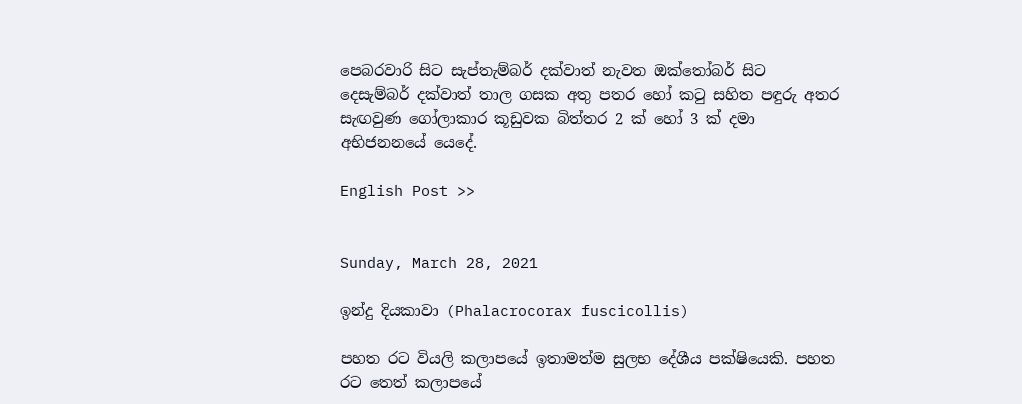පෙබරවාරි සිට සැප්තැම්බර් දක්වාත් නැවත ඔක්තෝබර් සිට දෙසැම්බර් දක්වාත් තාල ගසක අතු පතර හෝ කටු සහිත පඳුරු අතර සැඟවුණ ගෝලාකාර කූඩුවක බිත්තර 2 ක් හෝ 3 ක් දමා අභිජනනයේ යෙදේ.

English Post >>


Sunday, March 28, 2021

ඉන්දු දියකාවා (Phalacrocorax fuscicollis)

පහත රට වියලි කලාපයේ ඉතාමත්ම සුලභ දේශීය පක්ෂියෙකි. පහත රට තෙත් කලාපයේ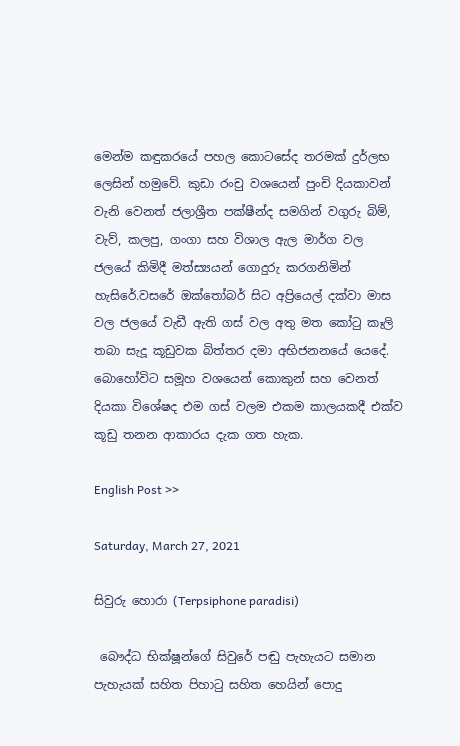මෙන්ම කඳුකරයේ පහල කොටසේද තරමක් දුර්ලභ ලෙසින් හමුවේ. කුඩා රංචු වශයෙන් පුංචි දියකාවන් වැනි වෙනත් ජලාශ්‍රීත පක්ෂීන්ද සමගින් වගුරු බිම්, වැව්, කලපු, ගංගා සහ විශාල ඇල මාර්ග වල ජලයේ කිමිදී මත්ස්‍යයන් ගොදුරු කරගනිමින් හැසිරේ.වසරේ ඔක්තෝබර් සිට අප්‍රියෙල් දක්වා මාස වල ජලයේ වැඩී ඇති ගස් වල අතු මත කෝටු කෑලි තබා සැදූ කූඩුවක බිත්තර දමා අභිජනනයේ යෙදේ. බොහෝවිට සමූහ වශයෙන් කොකුන් සහ වෙනත් දියකා විශේෂද එම ගස් වලම එකම කාලයකදී එක්ව කූඩු තනන ආකාරය දැක ගත හැක.

English Post >>

Saturday, March 27, 2021

සිවුරු හොරා (Terpsiphone paradisi)

 බෞද්ධ භික්ෂූන්ගේ සිවුරේ පඬු පැහැයට සමාන පැහැයක් සහිත පිහාටු සහිත හෙයින් පොදු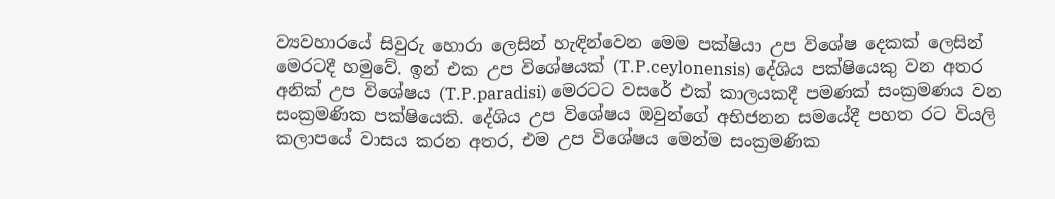ව්‍යවහාරයේ සිවුරු හොරා ලෙසින් හැඳින්වෙන මෙම පක්ෂියා උප විශේෂ දෙකක් ලෙසින් මෙරටදී හමුවේ. ඉන් එක උප විශේෂයක් (T.P.ceylonensis) දේශිය පක්ෂියෙකු වන අතර අනික් උප විශේෂය (T.P.paradisi) මෙරටට වසරේ එක් කාලයකදී පමණක් සංක්‍රමණය වන සංක්‍රමණික පක්ෂියෙකි. දේශිය උප විශේෂය ඔවුන්ගේ අභිජනන සමයේදී පහත රට වියලි කලාපයේ වාසය කරන අතර, එම උප විශේෂය මෙන්ම සංක්‍රමණික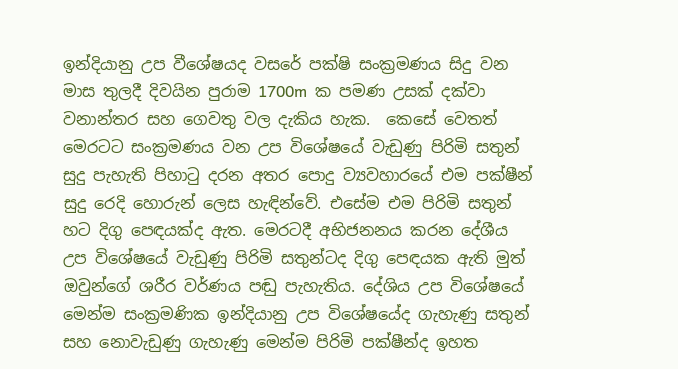ඉන්දියානු උප වීශේෂයද වසරේ පක්ෂි සංක්‍රමණය සිදු වන මාස තුලදී දිවයින පුරාම 1700m  ක පමණ උසක් දක්වා වනාන්තර සහ ගෙවතු වල දැකිය හැක.  කෙසේ වෙතත් මෙරටට සංක්‍රමණය වන උප විශේෂයේ වැඩුණු පිරිමි සතුන් සුදු පැහැති පිහාටු දරන අතර පොදු ව්‍යවහාරයේ එම පක්ෂීන් සුදු රෙදි හොරුන් ලෙස හැඳින්වේ. එසේම එම පිරිමි සතුන් හට දිගු පෙඳයක්ද ඇත. මෙරටදී අභිජනනය කරන දේශීය උප විශේෂයේ වැඩුණු පිරිමි සතුන්ටද දිගු පෙඳයක ඇති මුත් ඔවුන්ගේ ශරීර වර්ණය පඬු පැහැතිය. දේශිය උප විශේෂයේ මෙන්ම සංක්‍රමණික ඉන්දියානු උප විශේෂයේද ගැහැණු සතුන් සහ නොවැඩුණු ගැහැණු මෙන්ම පිරිමි පක්ෂීන්ද ඉහත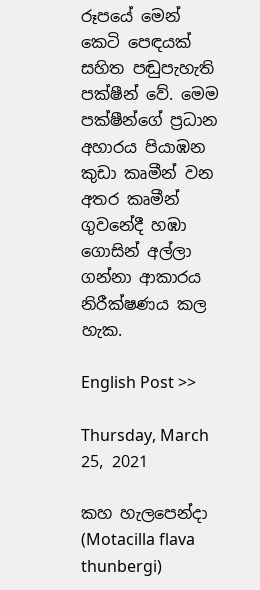රූපයේ මෙන් කෙටි පෙඳයක් සහිත පඬුපැහැති පක්ෂීන් වේ. මෙම පක්ෂීන්ගේ ප්‍රධාන අහාරය පියාඹන කුඩා කෘමීන් වන අතර කෘමීන් ගුවනේදී හඹා ගොසින් අල්ලා ගන්නා ආකාරය නිරීක්ෂණය කල හැක.

English Post >>

Thursday, March 25, 2021

කහ හැලපෙන්දා (Motacilla flava thunbergi)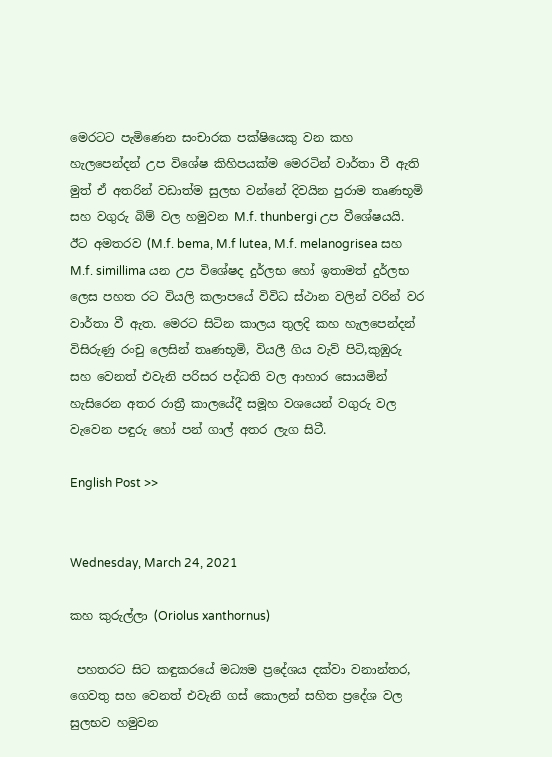මෙරටට පැමිණෙන සංචාරක පක්ෂියෙකු වන කහ හැලපෙන්දන් උප විශේෂ කිහිපයක්ම මෙරටින් වාර්තා වී ඇති මුත් ඒ අතරින් වඩාත්ම සුලභ වන්නේ දිවයින පුරාම තෘණභූමි සහ වගුරු බිම් වල හමුවන M.f. thunbergi උප වීශේෂයයි. ඊට අමතරව (M.f. bema, M.f lutea, M.f. melanogrisea සහ M.f. simillima යන උප විශේෂද දුර්ලභ හෝ ඉතාමත් දුර්ලභ ලෙස පහත රට වියලි කලාපයේ විවිධ ස්ථාන වලින් වරින් වර වාර්තා වී ඇත. මෙරට සිටින කාලය තුලදි කහ හැලපෙන්දන් විසිරුණු රංචු ලෙසින් තෘණභූමි, වියලී ගිය වැව් පිටි,කුඹුරු සහ වෙනත් එවැනි පරිසර පද්ධති වල ආහාර සොයමින් හැසිරෙන අතර රාත්‍රී කාලයේදී සමූහ වශයෙන් වගුරු වල වැවෙන පඳුරු හෝ පන් ගාල් අතර ලැග සිටී.

English Post >>


Wednesday, March 24, 2021

කහ කුරුල්ලා (Oriolus xanthornus)

 පහතරට සිට කඳුකරයේ මධ්‍යම ප්‍රදේශය දක්වා වනාන්තර, ගෙවතු සහ වෙනත් එවැනි ගස් කොලන් සහිත ප්‍රදේශ වල සුලභව හමුවන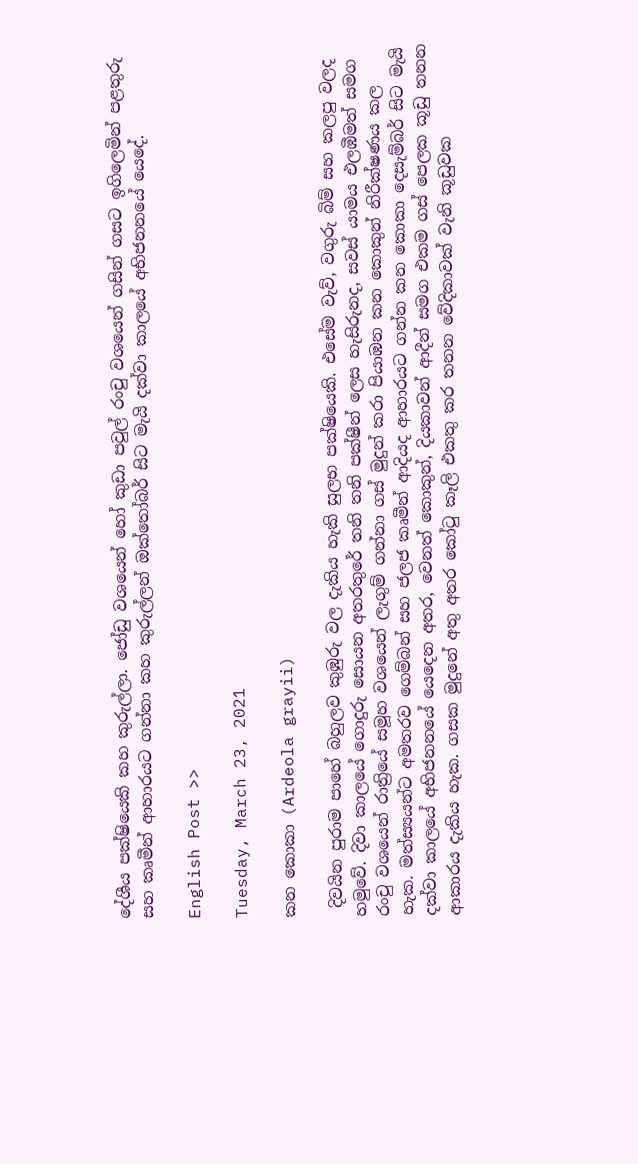දේශීය පක්ෂියෙකි කහ කුරුල්ලා. ජෝඩු වශයෙන් හෝ කුඩා පවුල් රංචු වශයෙන් ගසින් ගසට ඉගිලෙමින් පළතුරු සහ කෘමීන් ආහාරයට ගන්නා කහ කුරුල්ලන් ඔක්තෝබර් සිට මැයි දක්වා කාලයේ අභිජනනයේ යෙදේ.

English Post >>

Tuesday, March 23, 2021

කන කොකා (Ardeola grayii)

 දිවයින පුරාම පාහේ බහුලව කුඹුරු වල දැකිය හැකි සුලභ පක්ෂියෙකි. එසේම වැව්, වගුරු බිම් සහ කලපු වලද හමුවේ. දිවා කාලයේ ගොදුරු සොයන අතරතුරේ තනි තනි පක්ෂීන් ලෙස හැසිරුනද, සවස් යාමය එලඹීමත් සමග රංචු වශයෙන් රාත්‍රියේ සමූහ වශයෙන් ලැගුම් ගන්නා ගස් මුදුන් කරා පියාඹන කන කොකුන් නිරීක්ෂණය කල හැක. මත්ස්‍යයන්ට අමතරව ගෙම්බන් සහ ජලජ කෘමීන් ආදියද ආහාරයට ගන්න කන කොකා දෙසැම්බර් සිට මැයි දක්වා කාලයේ අභිජනනයේ යෙදෙන අතර, වෙනත් කොකුන්, දියකාවන් ආදීන් සමග එකම ගස් පෙලක කූඩු තනන ආකාරය දැකිය හැක. ගසක මුදුනේ අතු අතර කෝටු කෑලි එකතු කර තනන වේදිකාවක් වැනි කූඩුවක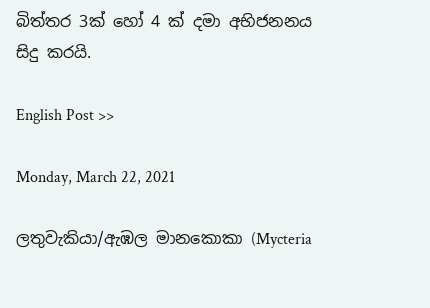බිත්තර 3ක් හෝ 4 ක් දමා අභිජනනය සිදු කරයි.

English Post >>

Monday, March 22, 2021

ලතුවැකියා/ඇඹල මානකොකා (Mycteria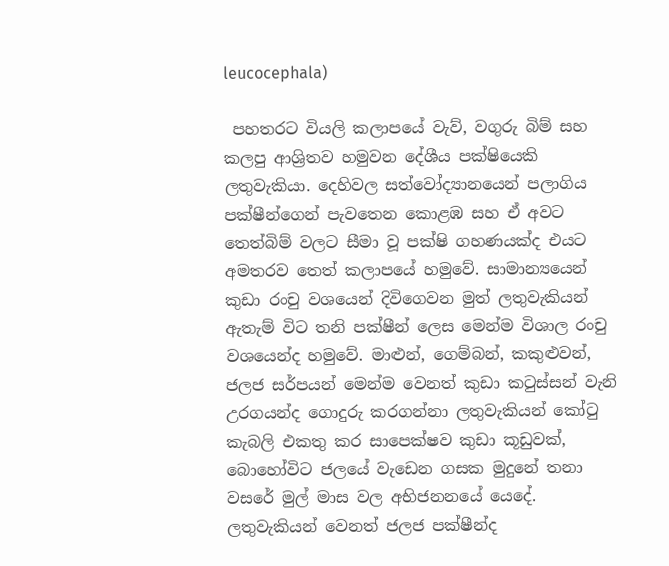leucocephala)

 පහතරට වියලි කලාපයේ වැව්, වගුරු බිම් සහ කලපු ආශ්‍රිතව හමුවන දේශීය පක්ෂියෙකි ලතුවැකියා. දෙහිවල සත්වෝද්‍යානයෙන් පලාගිය පක්ෂීන්ගෙන් පැවතෙන කොළඹ සහ ඒ අවට තෙත්බිම් වලට සීමා වූ පක්ෂි ගහණයක්ද එයට අමතරව තෙත් කලාපයේ හමුවේ. සාමාන්‍යයෙන් කුඩා රංචු වශයෙන් දිවිගෙවන මුත් ලතුවැකියන් ඇතැම් විට තනි පක්ෂීන් ලෙස මෙන්ම විශාල රංචු වශයෙන්ද හමුවේ. මාළුන්, ගෙම්බන්, කකුළුවන්, ජලජ සර්පයන් මෙන්ම වෙනත් කුඩා කටුස්සන් වැනි උරගයන්ද ගොදුරු කරගන්නා ලතුවැකියන් කෝටු කැබලි එකතු කර සාපෙක්ෂව කුඩා කූඩුවක්, බොහෝවිට ජලයේ වැඩෙන ගසක මුදුනේ තනා වසරේ මුල් මාස වල අභිජනනයේ යෙදේ. ලතුවැකියන් වෙනත් ජලජ පක්ෂීන්ද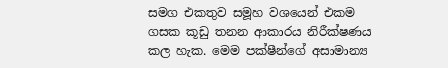සමග එකතුව සමූහ වශයෙන් එකම ගසක කූඩු තනන ආකාරය නිරීක්ෂණය කල හැක. මෙම පක්ෂීන්ගේ අසාමාන්‍ය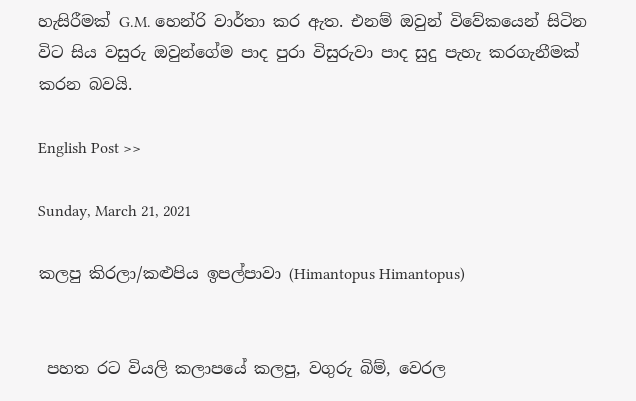හැසිරීමක් G.M. හෙන්රි වාර්තා කර ඇත. එනම් ඔවුන් විවේකයෙන් සිටින විට සිය වසුරු ඔවුන්ගේම පාද පුරා විසුරුවා පාද සුදු පැහැ කරගැනීමක් කරන බවයි.

English Post >>

Sunday, March 21, 2021

කලපු කිරලා/කළුපිය ඉපල්පාවා (Himantopus Himantopus)


 පහත රට වියලි කලාපයේ කලපු, වගුරු බිම්, වෙරල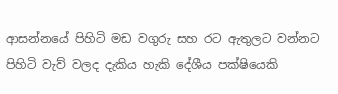ආසන්නයේ පිහිටි මඩ වගුරු සහ රට ඇතුලට වන්නට පිහිටි වැව් වලද දැකිය හැකි දේශීය පක්ෂියෙකි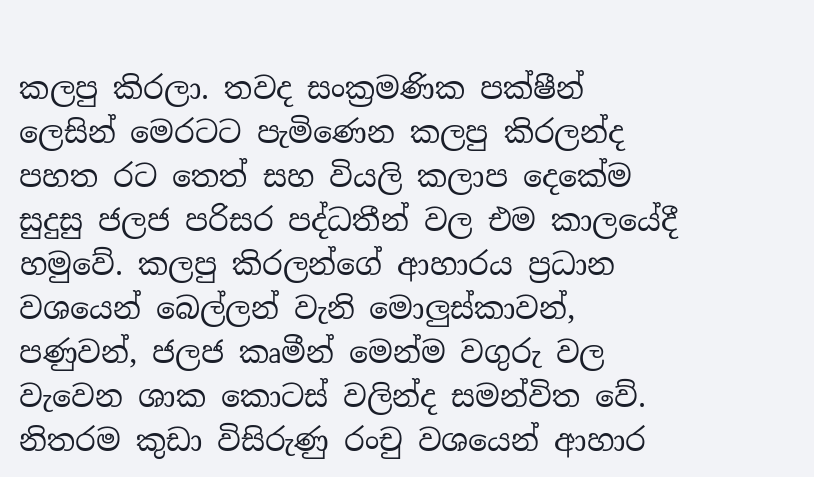කලපු කිරලා. තවද සංක්‍රමණික පක්ෂීන් ලෙසින් මෙරටට පැමිණෙන කලපු කිරලන්ද පහත රට තෙත් සහ වියලි කලාප දෙකේම සුදුසු ජලජ පරිසර පද්ධතීන් වල එම කාලයේදී හමුවේ. කලපු කිරලන්ගේ ආහාරය ප්‍රධාන වශයෙන් බෙල්ලන් වැනි මොලුස්කාවන්, පණුවන්, ජලජ කෘමීන් මෙන්ම වගුරු වල වැවෙන ශාක කොටස් වලින්ද සමන්විත වේ. නිතරම කුඩා විසිරුණු රංචු වශයෙන් ආහාර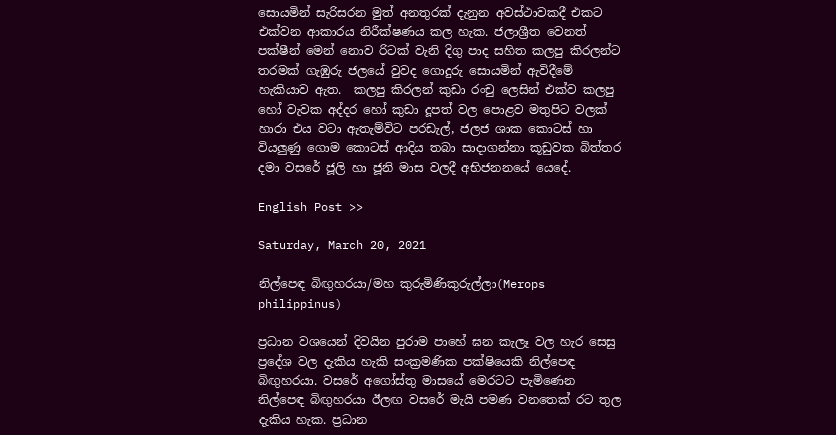සොයමින් සැරිසරන මුත් අනතුරක් දැනුන අවස්ථාවකදී එකට එක්වන ආකාරය නිරීක්ෂණය කල හැක. ජලාශ්‍රීත වෙනත් පක්ෂීන් මෙන් නොව රිටක් වැනි දිගු පාද සහිත කලපු කිරලන්ට තරමක් ගැඹුරු ජලයේ වුවද ගොදුරු සොයමින් ඇවිදීමේ හැකියාව ඇත.  කලපු කිරලන් කුඩා රංචු ලෙසින් එක්ව කලපු හෝ වැවක අද්දර හෝ කුඩා දූපත් වල පොළව මතුපිට වලක් හාරා එය වටා ඇතැම්විට පරඩැල්, ජලජ ශාක කොටස් හා වියලුණු ගොම කොටස් ආදිය තබා සාදාගන්නා කූඩුවක බිත්තර දමා වසරේ ජූලි හා ජූනි මාස වලදී අභිජනනයේ යෙදේ.

English Post >>

Saturday, March 20, 2021

නිල්පෙඳ බිඟුහරයා/මහ කුරුමිණිකුරුල්ලා(Merops philippinus)

ප්‍රධාන වශයෙන් දිවයින පුරාම පාහේ ඝන කැලෑ වල හැර සෙසු ප්‍රදේශ වල දැකිය හැකි සංක්‍රමණික පක්ෂියෙකි නිල්පෙඳ බිඟුහරයා. වසරේ අගෝස්තු මාසයේ මෙරටට පැමිණෙන නිල්පෙඳ බිඟුහරයා ඊලඟ වසරේ මැයි පමණ වනතෙක් රට තුල දැකිය හැක. ප්‍රධාන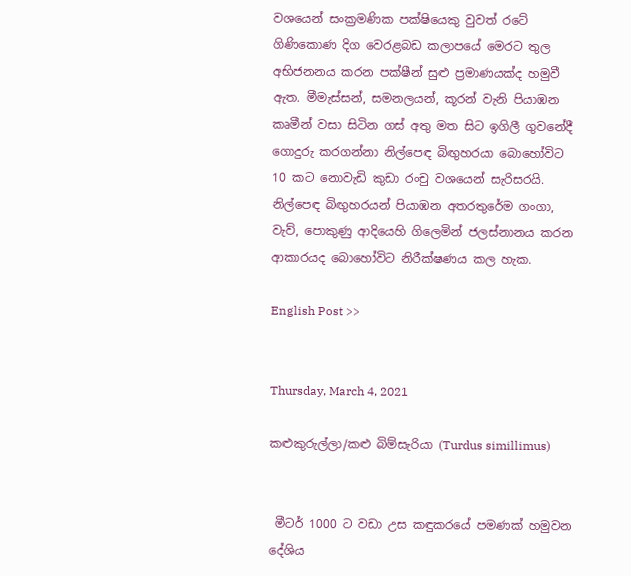වශයෙන් සංක්‍රමණික පක්ෂියෙකු වුවත් රටේ ගිණිකොණ දිග වෙරළබඩ කලාපයේ මෙරට තුල අභිජනනය කරන පක්ෂීන් සුළු ප්‍රමාණයක්ද හමුවී ඇත. මීමැස්සන්, සමනලයන්, කූරන් වැනි පියාඹන කෘමීන් වසා සිටින ගස් අතු මත සිට ඉගිලී ගුවනේදී ගොදුරු කරගන්නා නිල්පෙඳ බිඟුහරයා බොහෝවිට 10 කට නොවැඩි කුඩා රංචු වශයෙන් සැරිසරයි. නිල්පෙඳ බිඟුහරයන් පියාඹන අතරතුරේම ගංගා, වැව්, පොකුණු ආදියෙහි ගිලෙමින් ජලස්නානය කරන ආකාරයද බොහෝවිට නිරීක්ෂණය කල හැක.

English Post >>


Thursday, March 4, 2021

කළුකුරුල්ලා/කළු බිම්සැරියා (Turdus simillimus)


 මීටර් 1000 ට වඩා උස කඳුකරයේ පමණක් හමුවන දේශිය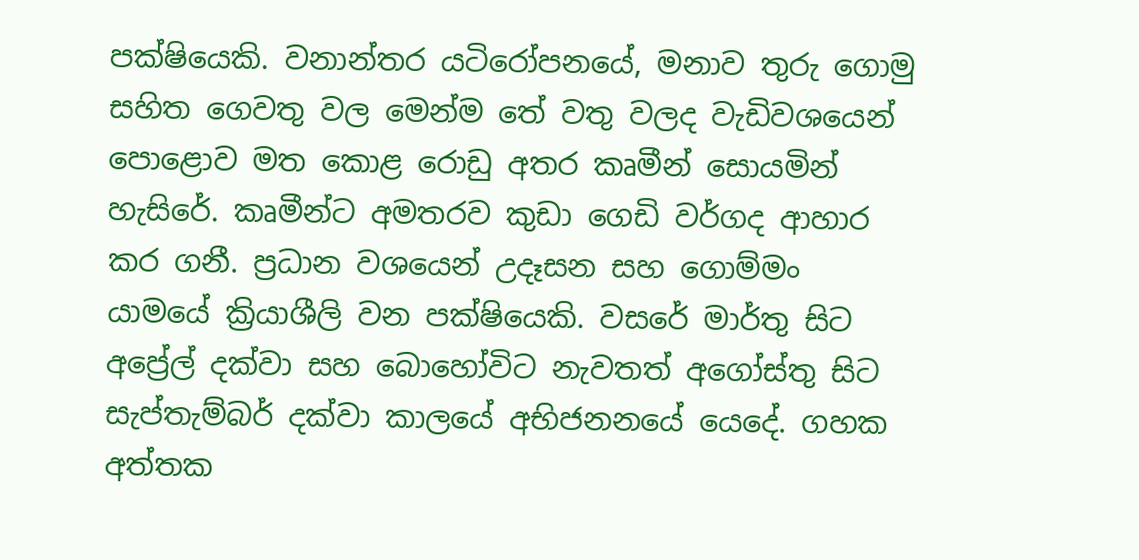පක්ෂියෙකි. වනාන්තර යටිරෝපනයේ, මනාව තුරු ගොමු සහිත ගෙවතු වල මෙන්ම තේ වතු වලද වැඩිවශයෙන් පොළොව මත කොළ රොඩු අතර කෘමීන් සොයමින් හැසිරේ. කෘමීන්ට අමතරව කුඩා ගෙඩි වර්ගද ආහාර කර ගනී. ප්‍රධාන වශයෙන් උදෑසන සහ ගොම්මං යාමයේ ක්‍රියාශීලි වන පක්ෂියෙකි. වසරේ මාර්තු සිට අප්‍රේල් දක්වා සහ බොහෝවිට නැවතත් අගෝස්තු සිට සැප්තැම්බර් දක්වා කාලයේ අභිජනනයේ යෙදේ. ගහක අත්තක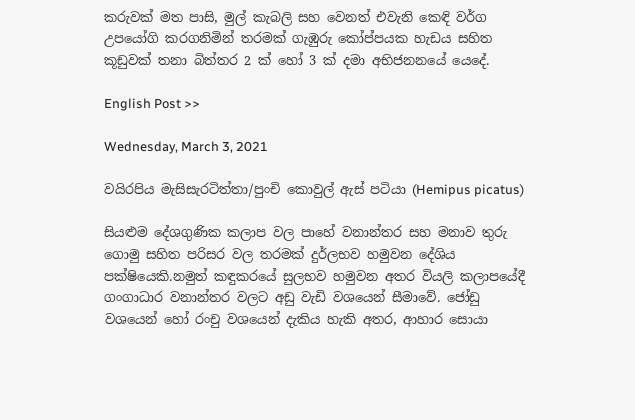කරුවක් මත පාසි, මුල් කැබලි සහ වෙනත් එවැනි කෙඳි වර්ග උපයෝගි කරගනිමින් තරමක් ගැඹුරු කෝප්පයක හැඩය සහිත කූඩුවක් තනා බිත්තර 2 ක් හෝ 3 ක් දමා අභිජනනයේ යෙදේ.

English Post >>

Wednesday, March 3, 2021

වයිරපිය මැසිසැරටිත්තා/පුංචි කොවුල් ඇස් පටියා (Hemipus picatus)

සියළුම දේශගුණික කලාප වල පාහේ වනාන්තර සහ මනාව තුරු ගොමු සහිත පරිසර වල තරමක් දුර්ලභව හමුවන දේශිය පක්ෂියෙකි.නමුත් කඳුකරයේ සුලභව හමුවන අතර වියලි කලාපයේදී ගංගාධාර වනාන්තර වලට අඩු වැඩි වශයෙන් සීමාවේ. ජෝඩු වශයෙන් හෝ රංචු වශයෙන් දැකිය හැකි අතර, ආහාර සොයා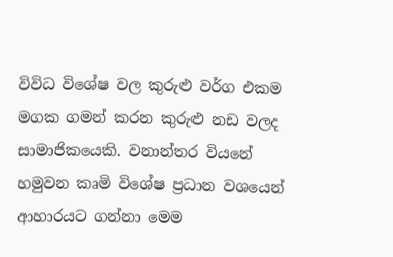විවිධ විශේෂ වල කුරුළු වර්ග එකම මගක ගමන් කරන කුරුළු නඩ වලද සාමාජිකයෙකි. වනාන්තර වියනේ හමුවන කෘමි විශේෂ ප්‍රධාන වශයෙන් ආහාරයට ගන්නා මෙම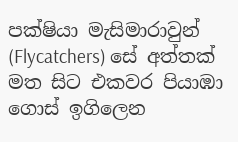පක්ෂියා මැසිමාරාවුන් (Flycatchers) සේ අත්තක් මත සිට එකවර පියාඹා ගොස් ඉගිලෙන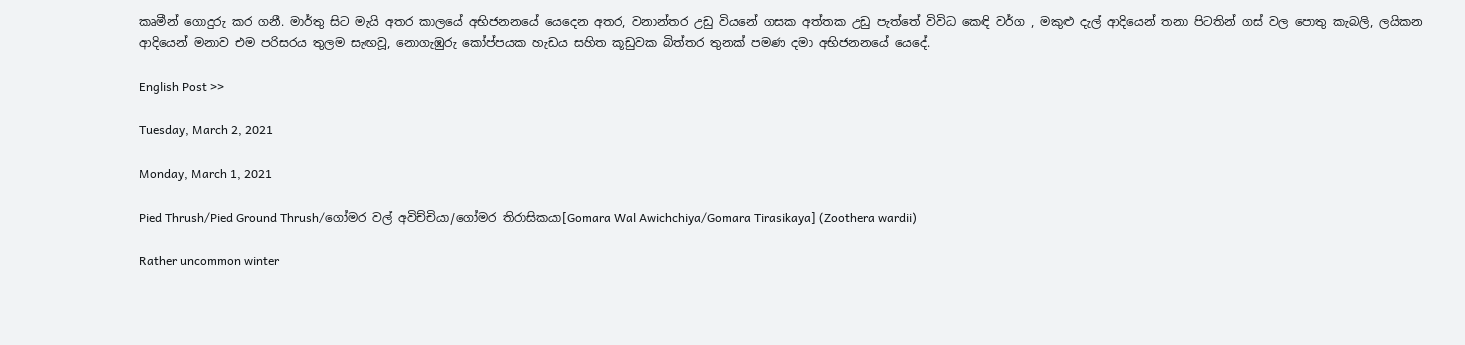කෘමීන් ගොදුරු කර ගනී. මාර්තු සිට මැයි අතර කාලයේ අභිජනනයේ යෙදෙන අතර, වනාන්තර උඩු වියනේ ගසක අත්තක උඩු පැත්තේ විවිධ කෙඳි වර්ග , මකුළු දැල් ආදියෙන් තනා පිටතින් ගස් වල පොතු කැබලි, ලයිකන ආදියෙන් මනාව එම පරිසරය තුලම සැඟවූ, නොගැඹුරු කෝප්පයක හැඩය සහිත කූඩුවක බිත්තර තුනක් පමණ දමා අභිජනනයේ යෙදේ.

English Post >>

Tuesday, March 2, 2021

Monday, March 1, 2021

Pied Thrush/Pied Ground Thrush/ගෝමර වල් අවිච්චියා/ගෝමර තිරාසිකයා[Gomara Wal Awichchiya/Gomara Tirasikaya] (Zoothera wardii)

Rather uncommon winter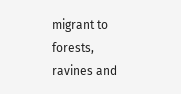migrant to forests, ravines and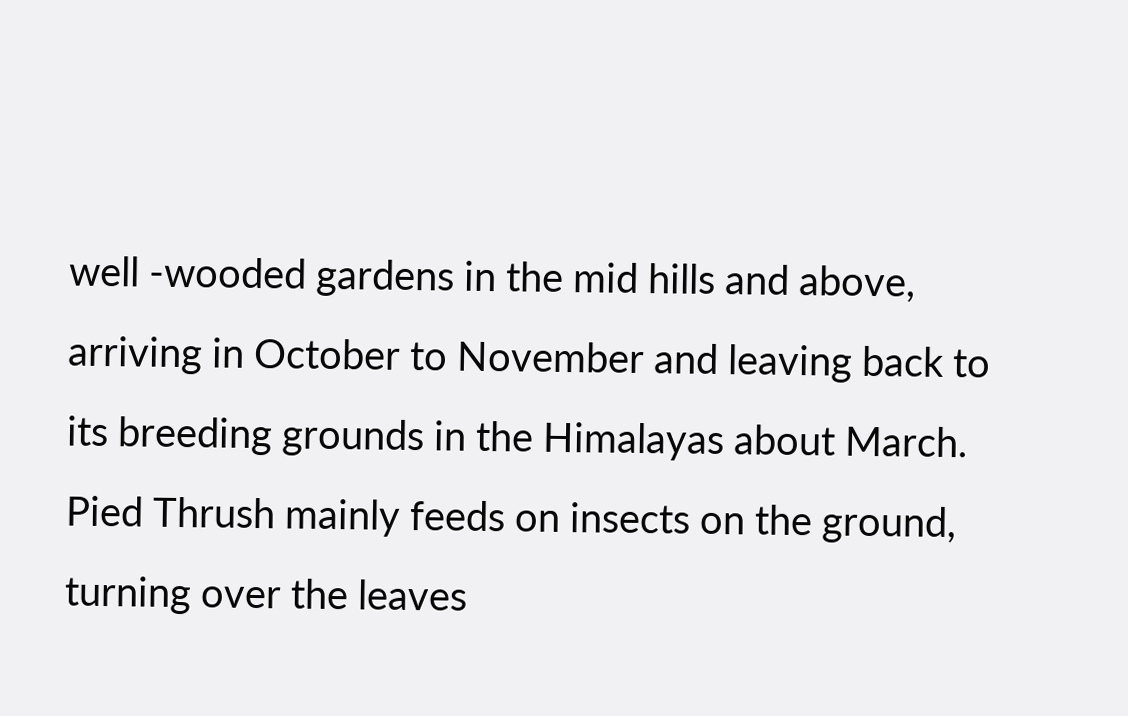well -wooded gardens in the mid hills and above, arriving in October to November and leaving back to its breeding grounds in the Himalayas about March. Pied Thrush mainly feeds on insects on the ground, turning over the leaves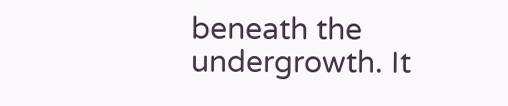beneath the undergrowth. It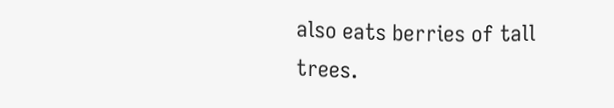also eats berries of tall trees.